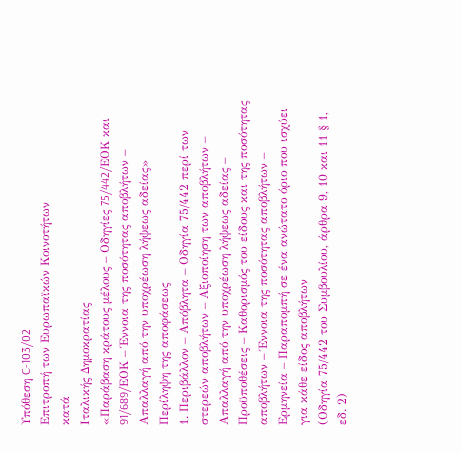Υπόθεση C-103/02
Επιτροπή των Ευρωπαϊκών Κοινοτήτων
κατά
Ιταλικής Δημοκρατίας
«Παράβαση κράτους μέλους – Οδηγίες 75/442/EΟΚ και 91/689/EΟΚ – Έννοια της ποσότητας αποβλήτων – Απαλλαγή από την υποχρέωση λήψεως αδείας»
Περίληψη της αποφάσεως
1. Περιβάλλον – Απόβλητα – Οδηγία 75/442 περί των στερεών αποβλήτων – Αξιοποίηση των αποβλήτων – Απαλλαγή από την υποχρέωση λήψεως αδείας – Προϋποθέσεις – Καθορισμός του είδους και της ποσότητας αποβλήτων – Έννοια της ποσότητας αποβλήτων – Ερμηνεία – Παραπομπή σε ένα ανώτατο όριο που ισχύει για κάθε είδος αποβλήτων
(Οδηγία 75/442 του Συμβουλίου, άρθρα 9, 10 και 11 § 1, εδ. 2)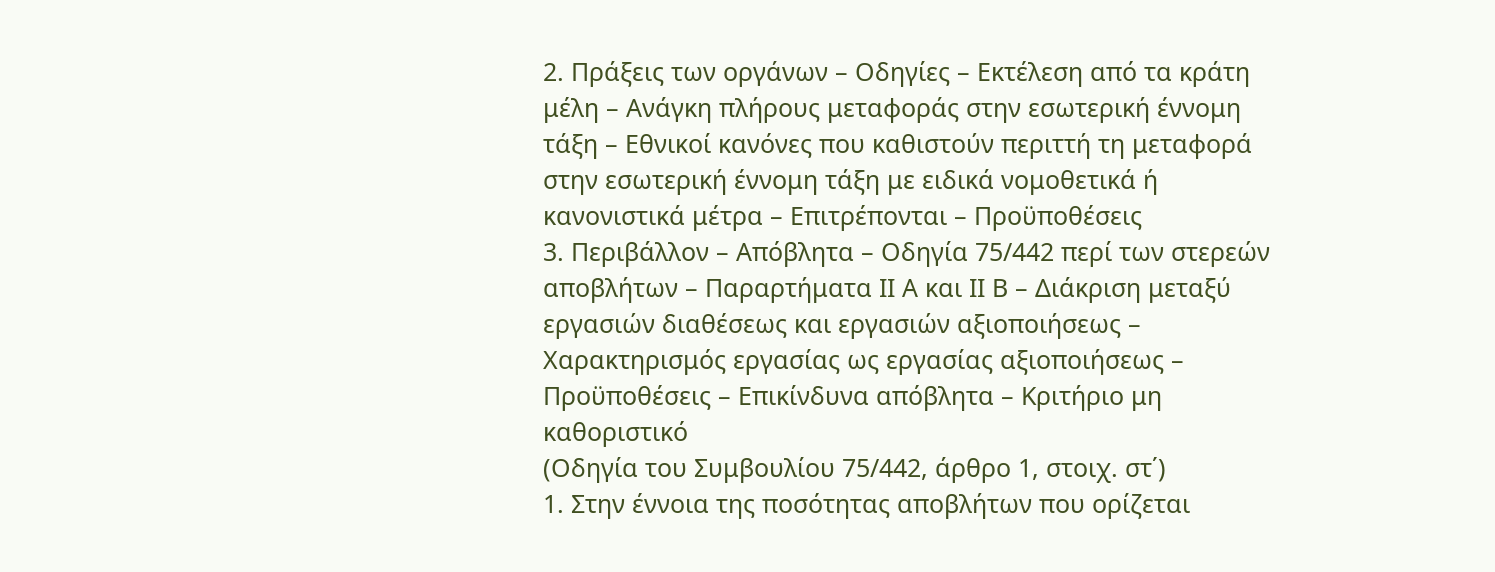2. Πράξεις των οργάνων – Οδηγίες – Εκτέλεση από τα κράτη μέλη – Ανάγκη πλήρους μεταφοράς στην εσωτερική έννομη τάξη – Εθνικοί κανόνες που καθιστούν περιττή τη μεταφορά στην εσωτερική έννομη τάξη με ειδικά νομοθετικά ή κανονιστικά μέτρα – Επιτρέπονται – Προϋποθέσεις
3. Περιβάλλον – Απόβλητα – Οδηγία 75/442 περί των στερεών αποβλήτων – Παραρτήματα II A και II B – Διάκριση μεταξύ εργασιών διαθέσεως και εργασιών αξιοποιήσεως – Χαρακτηρισμός εργασίας ως εργασίας αξιοποιήσεως – Προϋποθέσεις – Επικίνδυνα απόβλητα – Κριτήριο μη καθοριστικό
(Οδηγία του Συμβουλίου 75/442, άρθρο 1, στοιχ. στ΄)
1. Στην έννοια της ποσότητας αποβλήτων που ορίζεται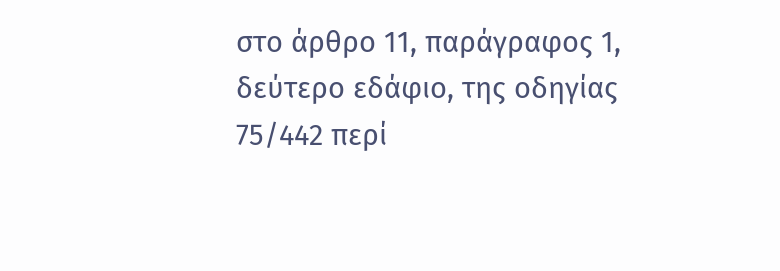στο άρθρο 11, παράγραφος 1, δεύτερο εδάφιο, της οδηγίας 75/442 περί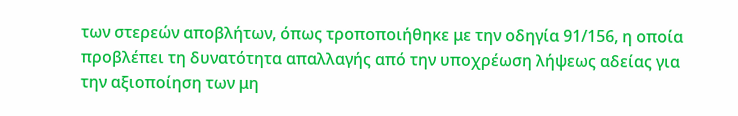των στερεών αποβλήτων, όπως τροποποιήθηκε με την οδηγία 91/156, η οποία προβλέπει τη δυνατότητα απαλλαγής από την υποχρέωση λήψεως αδείας για την αξιοποίηση των μη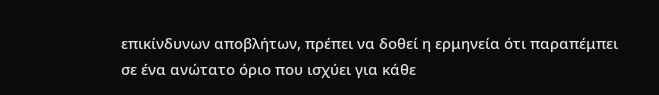επικίνδυνων αποβλήτων, πρέπει να δοθεί η ερμηνεία ότι παραπέμπει σε ένα ανώτατο όριο που ισχύει για κάθε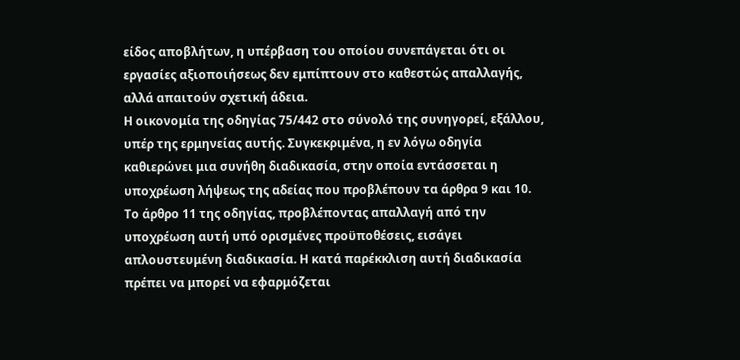είδος αποβλήτων, η υπέρβαση του οποίου συνεπάγεται ότι οι εργασίες αξιοποιήσεως δεν εμπίπτουν στο καθεστώς απαλλαγής, αλλά απαιτούν σχετική άδεια.
Η οικονομία της οδηγίας 75/442 στο σύνολό της συνηγορεί, εξάλλου, υπέρ της ερμηνείας αυτής. Συγκεκριμένα, η εν λόγω οδηγία καθιερώνει μια συνήθη διαδικασία, στην οποία εντάσσεται η υποχρέωση λήψεως της αδείας που προβλέπουν τα άρθρα 9 και 10. Το άρθρο 11 της οδηγίας, προβλέποντας απαλλαγή από την υποχρέωση αυτή υπό ορισμένες προϋποθέσεις, εισάγει απλουστευμένη διαδικασία. Η κατά παρέκκλιση αυτή διαδικασία πρέπει να μπορεί να εφαρμόζεται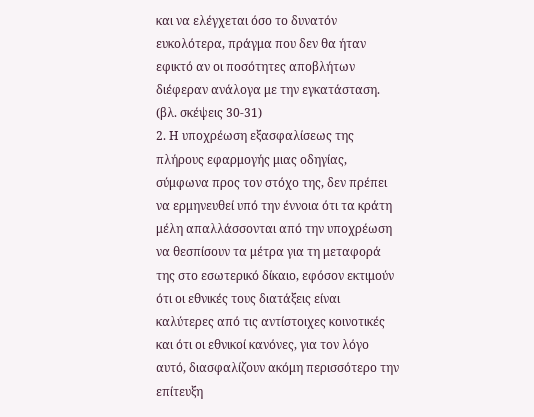και να ελέγχεται όσο το δυνατόν ευκολότερα, πράγμα που δεν θα ήταν εφικτό αν οι ποσότητες αποβλήτων διέφεραν ανάλογα με την εγκατάσταση.
(βλ. σκέψεις 30-31)
2. Η υποχρέωση εξασφαλίσεως της πλήρους εφαρμογής μιας οδηγίας, σύμφωνα προς τον στόχο της, δεν πρέπει να ερμηνευθεί υπό την έννοια ότι τα κράτη μέλη απαλλάσσονται από την υποχρέωση να θεσπίσουν τα μέτρα για τη μεταφορά της στο εσωτερικό δίκαιο, εφόσον εκτιμούν ότι οι εθνικές τους διατάξεις είναι καλύτερες από τις αντίστοιχες κοινοτικές και ότι οι εθνικοί κανόνες, για τον λόγο αυτό, διασφαλίζουν ακόμη περισσότερο την επίτευξη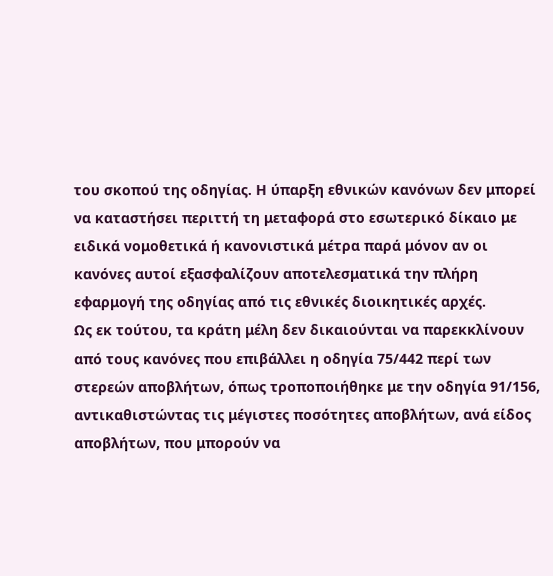του σκοπού της οδηγίας. Η ύπαρξη εθνικών κανόνων δεν μπορεί να καταστήσει περιττή τη μεταφορά στο εσωτερικό δίκαιο με ειδικά νομοθετικά ή κανονιστικά μέτρα παρά μόνον αν οι κανόνες αυτοί εξασφαλίζουν αποτελεσματικά την πλήρη εφαρμογή της οδηγίας από τις εθνικές διοικητικές αρχές.
Ως εκ τούτου, τα κράτη μέλη δεν δικαιούνται να παρεκκλίνουν από τους κανόνες που επιβάλλει η οδηγία 75/442 περί των στερεών αποβλήτων, όπως τροποποιήθηκε με την οδηγία 91/156, αντικαθιστώντας τις μέγιστες ποσότητες αποβλήτων, ανά είδος αποβλήτων, που μπορούν να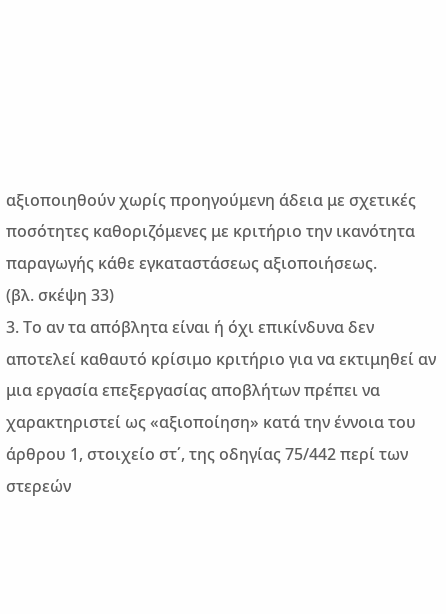αξιοποιηθούν χωρίς προηγούμενη άδεια με σχετικές ποσότητες καθοριζόμενες με κριτήριο την ικανότητα παραγωγής κάθε εγκαταστάσεως αξιοποιήσεως.
(βλ. σκέψη 33)
3. Το αν τα απόβλητα είναι ή όχι επικίνδυνα δεν αποτελεί καθαυτό κρίσιμο κριτήριο για να εκτιμηθεί αν μια εργασία επεξεργασίας αποβλήτων πρέπει να χαρακτηριστεί ως «αξιοποίηση» κατά την έννοια του άρθρου 1, στοιχείο στ΄, της οδηγίας 75/442 περί των στερεών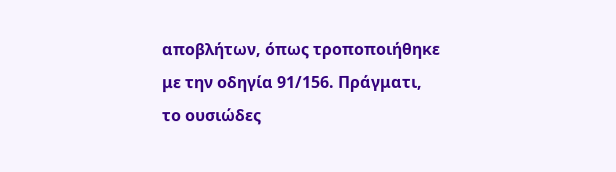αποβλήτων, όπως τροποποιήθηκε με την οδηγία 91/156. Πράγματι, το ουσιώδες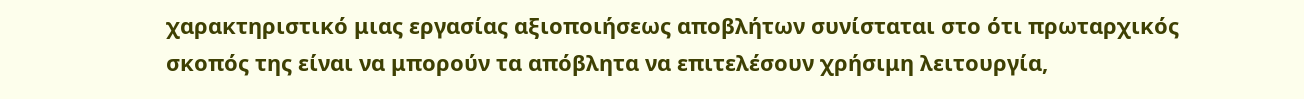χαρακτηριστικό μιας εργασίας αξιοποιήσεως αποβλήτων συνίσταται στο ότι πρωταρχικός σκοπός της είναι να μπορούν τα απόβλητα να επιτελέσουν χρήσιμη λειτουργία,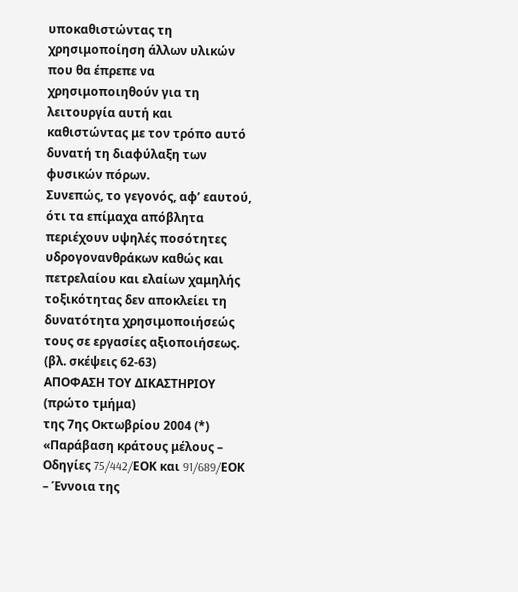υποκαθιστώντας τη χρησιμοποίηση άλλων υλικών που θα έπρεπε να χρησιμοποιηθούν για τη λειτουργία αυτή και καθιστώντας με τον τρόπο αυτό δυνατή τη διαφύλαξη των φυσικών πόρων.
Συνεπώς, το γεγονός, αφ’ εαυτού, ότι τα επίμαχα απόβλητα περιέχουν υψηλές ποσότητες υδρογονανθράκων καθώς και πετρελαίου και ελαίων χαμηλής τοξικότητας δεν αποκλείει τη δυνατότητα χρησιμοποιήσεώς τους σε εργασίες αξιοποιήσεως.
(βλ. σκέψεις 62-63)
ΑΠΟΦΑΣΗ ΤΟΥ ΔΙΚΑΣΤΗΡΙΟΥ (πρώτο τμήμα)
της 7ης Οκτωβρίου 2004 (*)
«Παράβαση κράτους μέλους – Οδηγίες 75/442/EΟΚ και 91/689/EΟΚ – Έννοια της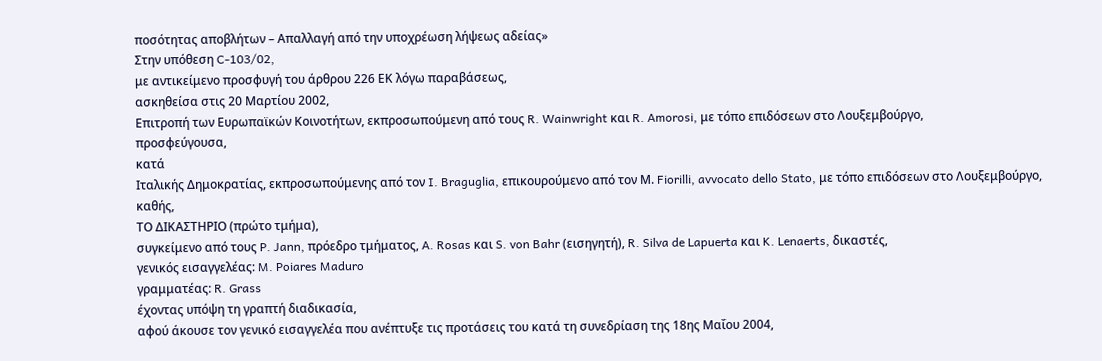ποσότητας αποβλήτων – Απαλλαγή από την υποχρέωση λήψεως αδείας»
Στην υπόθεση C-103/02,
με αντικείμενο προσφυγή του άρθρου 226 ΕΚ λόγω παραβάσεως,
ασκηθείσα στις 20 Μαρτίου 2002,
Επιτροπή των Ευρωπαϊκών Κοινοτήτων, εκπροσωπούμενη από τους R. Wainwright και R. Amorosi, με τόπο επιδόσεων στο Λουξεμβούργο,
προσφεύγουσα,
κατά
Ιταλικής Δημοκρατίας, εκπροσωπούμενης από τον I. Braguglia, επικουρούμενο από τον Μ. Fiorilli, avvocato dello Stato, με τόπο επιδόσεων στο Λουξεμβούργο,
καθής,
ΤΟ ΔΙΚΑΣΤΗΡΙΟ (πρώτο τμήμα),
συγκείμενο από τους P. Jann, πρόεδρο τμήματος, A. Rosas και S. von Bahr (εισηγητή), R. Silva de Lapuerta και K. Lenaerts, δικαστές,
γενικός εισαγγελέας: M. Poiares Maduro
γραμματέας: R. Grass
έχοντας υπόψη τη γραπτή διαδικασία,
αφού άκουσε τον γενικό εισαγγελέα που ανέπτυξε τις προτάσεις του κατά τη συνεδρίαση της 18ης Μαΐου 2004,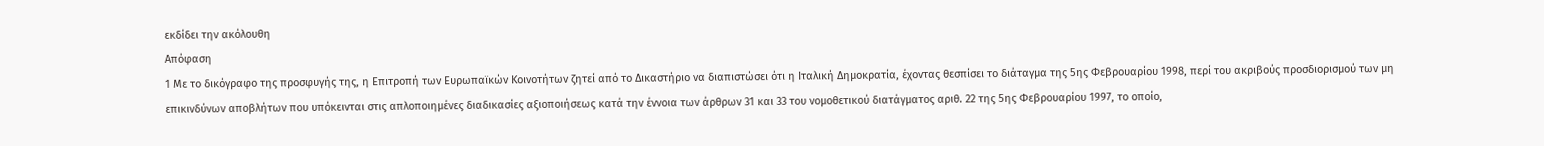εκδίδει την ακόλουθη
Απόφαση
1 Με το δικόγραφο της προσφυγής της, η Επιτροπή των Ευρωπαϊκών Κοινοτήτων ζητεί από το Δικαστήριο να διαπιστώσει ότι η Ιταλική Δημοκρατία, έχοντας θεσπίσει το διάταγμα της 5ης Φεβρουαρίου 1998, περί του ακριβούς προσδιορισμού των μη επικινδύνων αποβλήτων που υπόκεινται στις απλοποιημένες διαδικασίες αξιοποιήσεως κατά την έννοια των άρθρων 31 και 33 του νομοθετικού διατάγματος αριθ. 22 της 5ης Φεβρουαρίου 1997, το οποίο,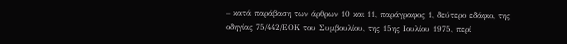– κατά παράβαση των άρθρων 10 και 11, παράγραφος 1, δεύτερο εδάφιο, της οδηγίας 75/442/ΕΟΚ του Συμβουλίου, της 15ης Ιουλίου 1975, περί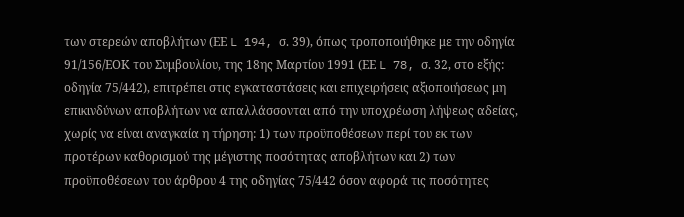των στερεών αποβλήτων (ΕΕ L 194, σ. 39), όπως τροποποιήθηκε με την οδηγία 91/156/ΕΟΚ του Συμβουλίου, της 18ης Μαρτίου 1991 (ΕΕ L 78, σ. 32, στο εξής: οδηγία 75/442), επιτρέπει στις εγκαταστάσεις και επιχειρήσεις αξιοποιήσεως μη επικινδύνων αποβλήτων να απαλλάσσονται από την υποχρέωση λήψεως αδείας, χωρίς να είναι αναγκαία η τήρηση: 1) των προϋποθέσεων περί του εκ των προτέρων καθορισμού της μέγιστης ποσότητας αποβλήτων και 2) των προϋποθέσεων του άρθρου 4 της οδηγίας 75/442 όσον αφορά τις ποσότητες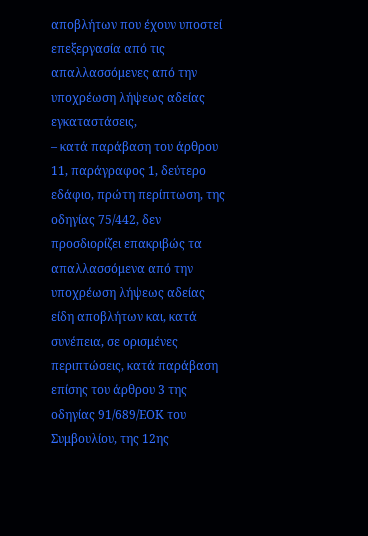αποβλήτων που έχουν υποστεί επεξεργασία από τις απαλλασσόμενες από την υποχρέωση λήψεως αδείας εγκαταστάσεις,
– κατά παράβαση του άρθρου 11, παράγραφος 1, δεύτερο εδάφιο, πρώτη περίπτωση, της οδηγίας 75/442, δεν προσδιορίζει επακριβώς τα απαλλασσόμενα από την υποχρέωση λήψεως αδείας είδη αποβλήτων και, κατά συνέπεια, σε ορισμένες περιπτώσεις, κατά παράβαση επίσης του άρθρου 3 της οδηγίας 91/689/ΕΟΚ του Συμβουλίου, της 12ης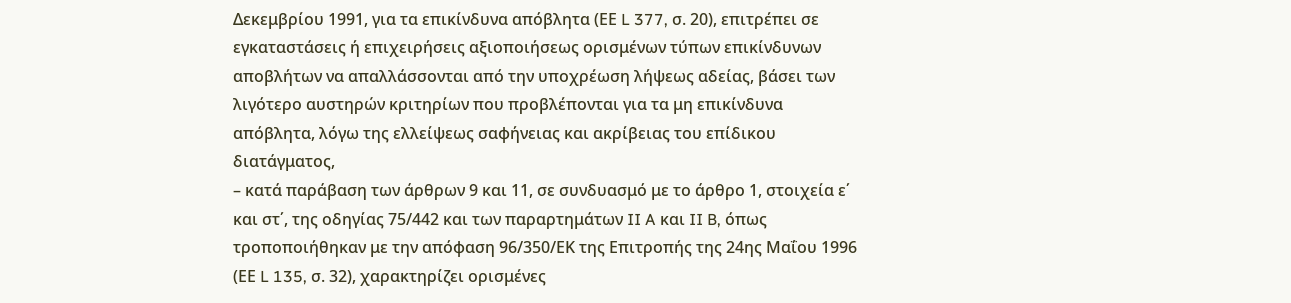Δεκεμβρίου 1991, για τα επικίνδυνα απόβλητα (ΕΕ L 377, σ. 20), επιτρέπει σε εγκαταστάσεις ή επιχειρήσεις αξιοποιήσεως ορισμένων τύπων επικίνδυνων αποβλήτων να απαλλάσσονται από την υποχρέωση λήψεως αδείας, βάσει των λιγότερο αυστηρών κριτηρίων που προβλέπονται για τα μη επικίνδυνα απόβλητα, λόγω της ελλείψεως σαφήνειας και ακρίβειας του επίδικου διατάγματος,
– κατά παράβαση των άρθρων 9 και 11, σε συνδυασμό με το άρθρο 1, στοιχεία ε΄ και στ΄, της οδηγίας 75/442 και των παραρτημάτων II A και II B, όπως τροποποιήθηκαν με την απόφαση 96/350/ΕΚ της Επιτροπής της 24ης Μαΐου 1996 (ΕΕ L 135, σ. 32), χαρακτηρίζει ορισμένες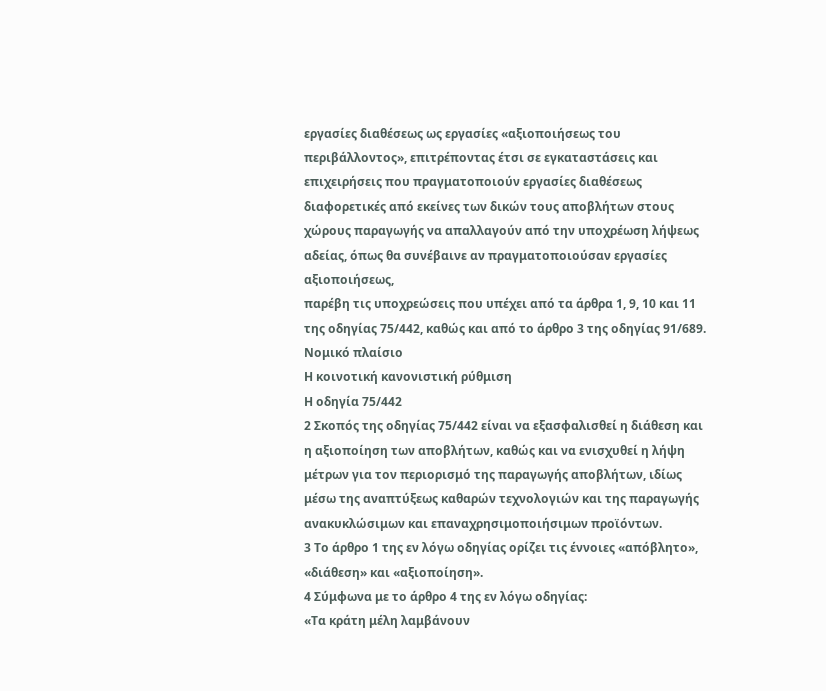εργασίες διαθέσεως ως εργασίες «αξιοποιήσεως του περιβάλλοντος», επιτρέποντας έτσι σε εγκαταστάσεις και επιχειρήσεις που πραγματοποιούν εργασίες διαθέσεως διαφορετικές από εκείνες των δικών τους αποβλήτων στους χώρους παραγωγής να απαλλαγούν από την υποχρέωση λήψεως αδείας, όπως θα συνέβαινε αν πραγματοποιούσαν εργασίες αξιοποιήσεως,
παρέβη τις υποχρεώσεις που υπέχει από τα άρθρα 1, 9, 10 και 11 της οδηγίας 75/442, καθώς και από το άρθρο 3 της οδηγίας 91/689.
Νομικό πλαίσιο
Η κοινοτική κανονιστική ρύθμιση
Η οδηγία 75/442
2 Σκοπός της οδηγίας 75/442 είναι να εξασφαλισθεί η διάθεση και η αξιοποίηση των αποβλήτων, καθώς και να ενισχυθεί η λήψη μέτρων για τον περιορισμό της παραγωγής αποβλήτων, ιδίως μέσω της αναπτύξεως καθαρών τεχνολογιών και της παραγωγής ανακυκλώσιμων και επαναχρησιμοποιήσιμων προϊόντων.
3 Το άρθρο 1 της εν λόγω οδηγίας ορίζει τις έννοιες «απόβλητο», «διάθεση» και «αξιοποίηση».
4 Σύμφωνα με το άρθρο 4 της εν λόγω οδηγίας:
«Τα κράτη μέλη λαμβάνουν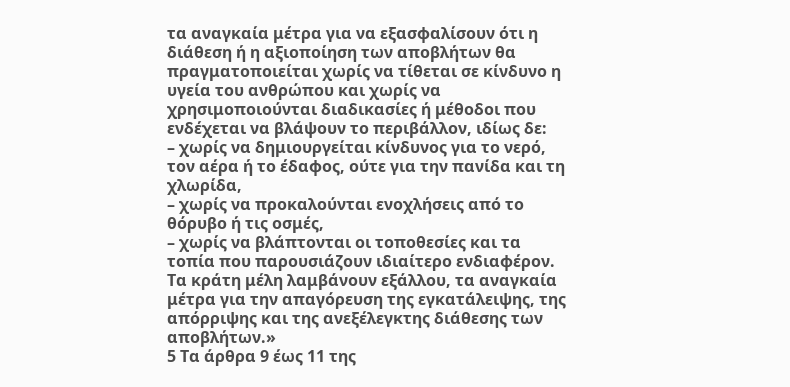τα αναγκαία μέτρα για να εξασφαλίσουν ότι η διάθεση ή η αξιοποίηση των αποβλήτων θα πραγματοποιείται χωρίς να τίθεται σε κίνδυνο η υγεία του ανθρώπου και χωρίς να χρησιμοποιούνται διαδικασίες ή μέθοδοι που ενδέχεται να βλάψουν το περιβάλλον, ιδίως δε:
– χωρίς να δημιουργείται κίνδυνος για το νερό, τον αέρα ή το έδαφος, ούτε για την πανίδα και τη χλωρίδα,
– χωρίς να προκαλούνται ενοχλήσεις από το θόρυβο ή τις οσμές,
– χωρίς να βλάπτονται οι τοποθεσίες και τα τοπία που παρουσιάζουν ιδιαίτερο ενδιαφέρον.
Τα κράτη μέλη λαμβάνουν εξάλλου, τα αναγκαία μέτρα για την απαγόρευση της εγκατάλειψης, της απόρριψης και της ανεξέλεγκτης διάθεσης των αποβλήτων.»
5 Τα άρθρα 9 έως 11 της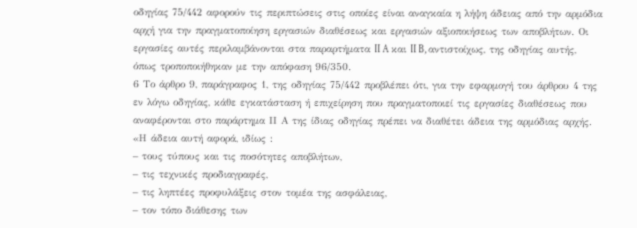οδηγίας 75/442 αφορούν τις περιπτώσεις στις οποίες είναι αναγκαία η λήψη άδειας από την αρμόδια αρχή για την πραγματοποίηση εργασιών διαθέσεως και εργασιών αξιοποιήσεως των αποβλήτων. Οι εργασίες αυτές περιλαμβάνονται στα παραρτήματα II A και II B, αντιστοίχως, της οδηγίας αυτής, όπως τροποποιήθηκαν με την απόφαση 96/350.
6 Το άρθρο 9, παράγραφος 1, της οδηγίας 75/442 προβλέπει ότι, για την εφαρμογή του άρθρου 4 της εν λόγω οδηγίας, κάθε εγκατάσταση ή επιχείρηση που πραγματοποιεί τις εργασίες διαθέσεως που αναφέρονται στο παράρτημα ΙΙ Α της ίδιας οδηγίας πρέπει να διαθέτει άδεια της αρμόδιας αρχής.
«Η άδεια αυτή αφορά, ιδίως :
– τους τύπους και τις ποσότητες αποβλήτων,
– τις τεχνικές προδιαγραφές,
– τις ληπτέες προφυλάξεις στον τομέα της ασφάλειας,
– τον τόπο διάθεσης των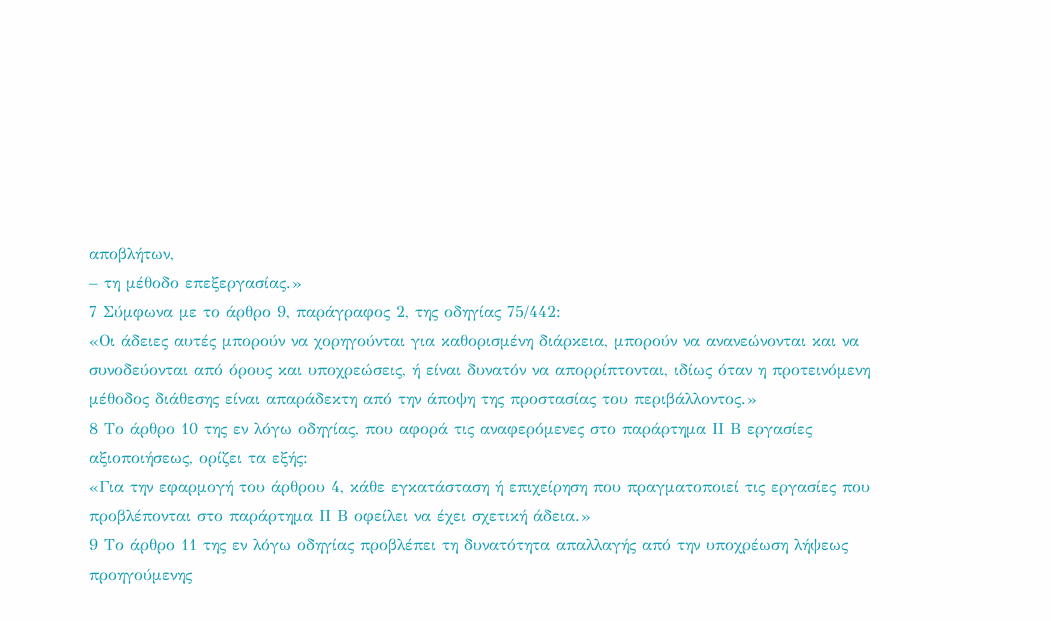αποβλήτων,
– τη μέθοδο επεξεργασίας.»
7 Σύμφωνα με το άρθρο 9, παράγραφος 2, της οδηγίας 75/442:
«Οι άδειες αυτές μπορούν να χορηγούνται για καθορισμένη διάρκεια, μπορούν να ανανεώνονται και να συνοδεύονται από όρους και υποχρεώσεις, ή είναι δυνατόν να απορρίπτονται, ιδίως όταν η προτεινόμενη μέθοδος διάθεσης είναι απαράδεκτη από την άποψη της προστασίας του περιβάλλοντος.»
8 Το άρθρο 10 της εν λόγω οδηγίας, που αφορά τις αναφερόμενες στο παράρτημα ΙΙ Β εργασίες αξιοποιήσεως, ορίζει τα εξής:
«Για την εφαρμογή του άρθρου 4, κάθε εγκατάσταση ή επιχείρηση που πραγματοποιεί τις εργασίες που προβλέπονται στο παράρτημα ΙΙ Β οφείλει να έχει σχετική άδεια.»
9 Το άρθρο 11 της εν λόγω οδηγίας προβλέπει τη δυνατότητα απαλλαγής από την υποχρέωση λήψεως προηγούμενης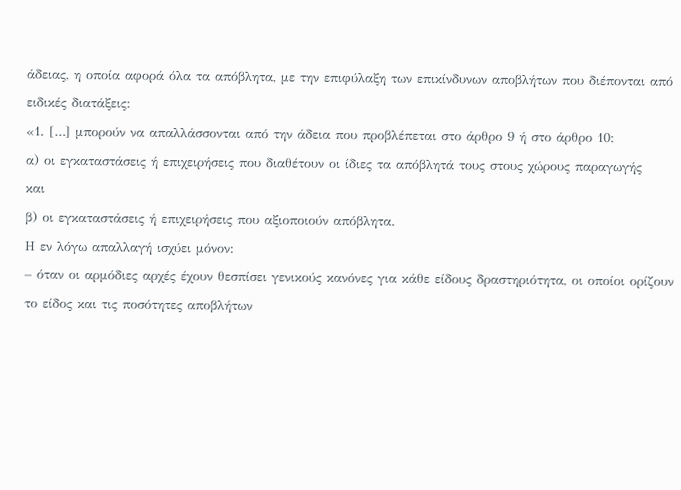άδειας, η οποία αφορά όλα τα απόβλητα, με την επιφύλαξη των επικίνδυνων αποβλήτων που διέπονται από ειδικές διατάξεις:
«1. […] μπορούν να απαλλάσσονται από την άδεια που προβλέπεται στο άρθρο 9 ή στο άρθρο 10:
α) οι εγκαταστάσεις ή επιχειρήσεις που διαθέτουν οι ίδιες τα απόβλητά τους στους χώρους παραγωγής
και
β) οι εγκαταστάσεις ή επιχειρήσεις που αξιοποιούν απόβλητα.
Η εν λόγω απαλλαγή ισχύει μόνον:
– όταν οι αρμόδιες αρχές έχουν θεσπίσει γενικούς κανόνες για κάθε είδους δραστηριότητα, οι οποίοι ορίζουν το είδος και τις ποσότητες αποβλήτων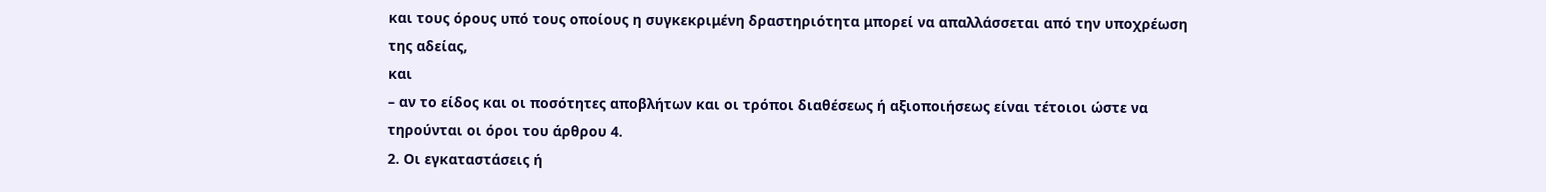και τους όρους υπό τους οποίους η συγκεκριμένη δραστηριότητα μπορεί να απαλλάσσεται από την υποχρέωση της αδείας,
και
– αν το είδος και οι ποσότητες αποβλήτων και οι τρόποι διαθέσεως ή αξιοποιήσεως είναι τέτοιοι ώστε να τηρούνται οι όροι του άρθρου 4.
2. Οι εγκαταστάσεις ή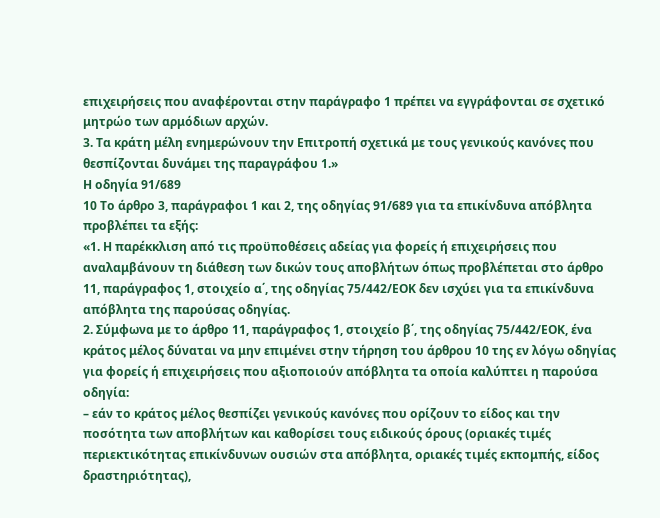επιχειρήσεις που αναφέρονται στην παράγραφο 1 πρέπει να εγγράφονται σε σχετικό μητρώο των αρμόδιων αρχών.
3. Τα κράτη μέλη ενημερώνουν την Επιτροπή σχετικά με τους γενικούς κανόνες που θεσπίζονται δυνάμει της παραγράφου 1.»
Η οδηγία 91/689
10 Το άρθρο 3, παράγραφοι 1 και 2, της οδηγίας 91/689 για τα επικίνδυνα απόβλητα προβλέπει τα εξής:
«1. Η παρέκκλιση από τις προϋποθέσεις αδείας για φορείς ή επιχειρήσεις που αναλαμβάνουν τη διάθεση των δικών τους αποβλήτων όπως προβλέπεται στο άρθρο 11, παράγραφος 1, στοιχείο α΄, της οδηγίας 75/442/ΕΟΚ δεν ισχύει για τα επικίνδυνα απόβλητα της παρούσας οδηγίας.
2. Σύμφωνα με το άρθρο 11, παράγραφος 1, στοιχείο β΄, της οδηγίας 75/442/ΕΟΚ, ένα κράτος μέλος δύναται να μην επιμένει στην τήρηση του άρθρου 10 της εν λόγω οδηγίας για φορείς ή επιχειρήσεις που αξιοποιούν απόβλητα τα οποία καλύπτει η παρούσα οδηγία:
– εάν το κράτος μέλος θεσπίζει γενικούς κανόνες που ορίζουν το είδος και την ποσότητα των αποβλήτων και καθορίσει τους ειδικούς όρους (οριακές τιμές περιεκτικότητας επικίνδυνων ουσιών στα απόβλητα, οριακές τιμές εκπομπής, είδος δραστηριότητας),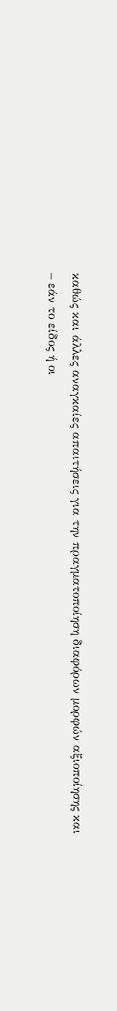καθώς και άλλες αναγκαίες απαιτήσεις για την πραγματοποίηση διαφόρων μορφών αξιοποίησης και
– εάν το είδος ή οι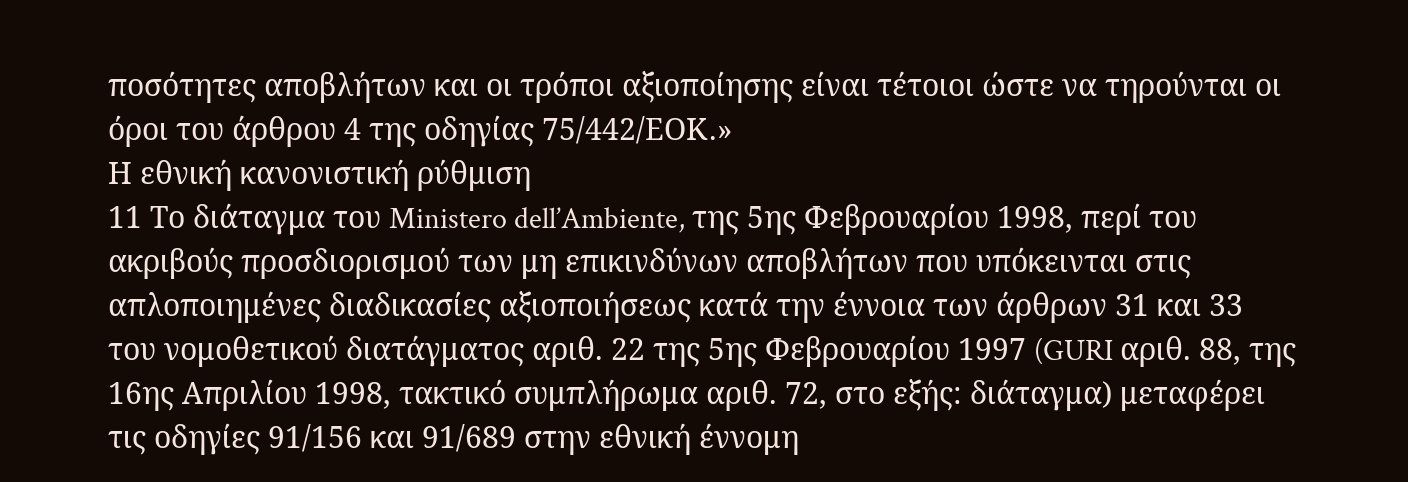ποσότητες αποβλήτων και οι τρόποι αξιοποίησης είναι τέτοιοι ώστε να τηρούνται οι όροι του άρθρου 4 της οδηγίας 75/442/ΕΟΚ.»
Η εθνική κανονιστική ρύθμιση
11 Το διάταγμα του Ministero dell’Ambiente, της 5ης Φεβρουαρίου 1998, περί του ακριβούς προσδιορισμού των μη επικινδύνων αποβλήτων που υπόκεινται στις απλοποιημένες διαδικασίες αξιοποιήσεως κατά την έννοια των άρθρων 31 και 33 του νομοθετικού διατάγματος αριθ. 22 της 5ης Φεβρουαρίου 1997 (GURI αριθ. 88, της 16ης Απριλίου 1998, τακτικό συμπλήρωμα αριθ. 72, στο εξής: διάταγμα) μεταφέρει τις οδηγίες 91/156 και 91/689 στην εθνική έννομη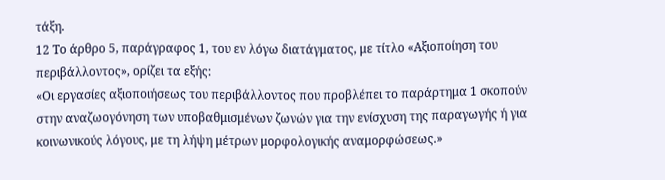τάξη.
12 Το άρθρο 5, παράγραφος 1, του εν λόγω διατάγματος, με τίτλο «Αξιοποίηση του περιβάλλοντος», ορίζει τα εξής:
«Οι εργασίες αξιοποιήσεως του περιβάλλοντος που προβλέπει το παράρτημα 1 σκοπούν στην αναζωογόνηση των υποβαθμισμένων ζωνών για την ενίσχυση της παραγωγής ή για κοινωνικούς λόγους, με τη λήψη μέτρων μορφολογικής αναμορφώσεως.»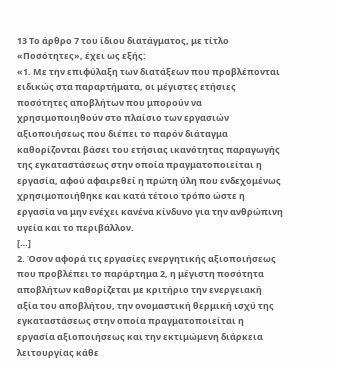13 Το άρθρο 7 του ίδιου διατάγματος, με τίτλο «Ποσότητες», έχει ως εξής:
«1. Με την επιφύλαξη των διατάξεων που προβλέπονται ειδικώς στα παραρτήματα, οι μέγιστες ετήσιες ποσότητες αποβλήτων που μπορούν να χρησιμοποιηθούν στο πλαίσιο των εργασιών αξιοποιήσεως που διέπει το παρόν διάταγμα καθορίζονται βάσει του ετήσιας ικανότητας παραγωγής της εγκαταστάσεως στην οποία πραγματοποιείται η εργασία, αφού αφαιρεθεί η πρώτη ύλη που ενδεχομένως χρησιμοποιήθηκε και κατά τέτοιο τρόπο ώστε η εργασία να μην ενέχει κανένα κίνδυνο για την ανθρώπινη υγεία και το περιβάλλον.
[…]
2. Όσον αφορά τις εργασίες ενεργητικής αξιοποιήσεως που προβλέπει το παράρτημα 2, η μέγιστη ποσότητα αποβλήτων καθορίζεται με κριτήριο την ενεργειακή αξία του αποβλήτου, την ονομαστική θερμική ισχύ της εγκαταστάσεως στην οποία πραγματοποιείται η εργασία αξιοποιήσεως και την εκτιμώμενη διάρκεια λειτουργίας κάθε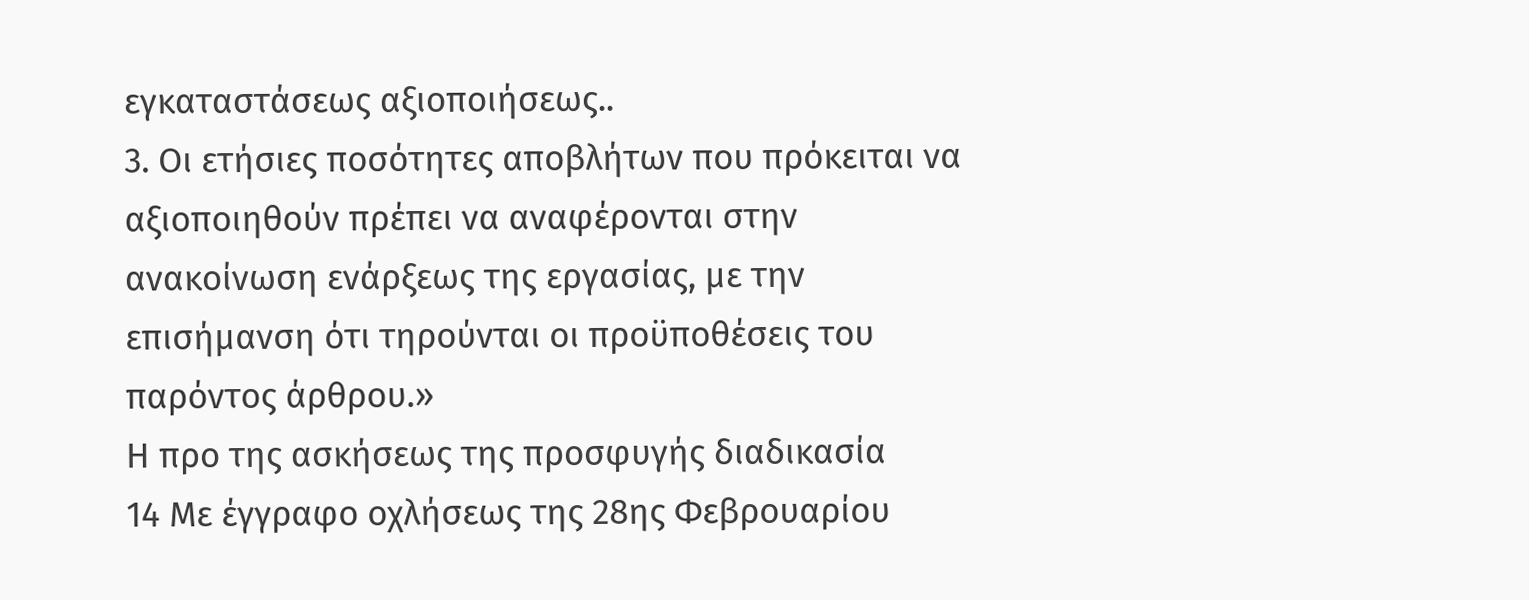εγκαταστάσεως αξιοποιήσεως..
3. Οι ετήσιες ποσότητες αποβλήτων που πρόκειται να αξιοποιηθούν πρέπει να αναφέρονται στην ανακοίνωση ενάρξεως της εργασίας, με την επισήμανση ότι τηρούνται οι προϋποθέσεις του παρόντος άρθρου.»
Η προ της ασκήσεως της προσφυγής διαδικασία
14 Με έγγραφο οχλήσεως της 28ης Φεβρουαρίου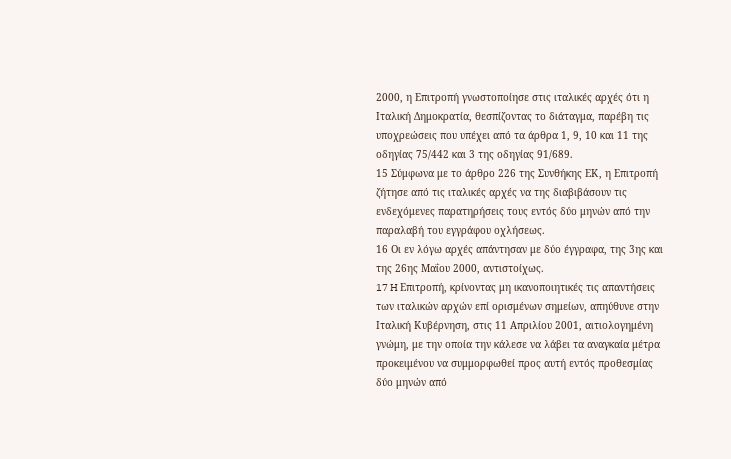2000, η Επιτροπή γνωστοποίησε στις ιταλικές αρχές ότι η Ιταλική Δημοκρατία, θεσπίζοντας το διάταγμα, παρέβη τις υποχρεώσεις που υπέχει από τα άρθρα 1, 9, 10 και 11 της οδηγίας 75/442 και 3 της οδηγίας 91/689.
15 Σύμφωνα με το άρθρο 226 της Συνθήκης ΕΚ, η Επιτροπή ζήτησε από τις ιταλικές αρχές να της διαβιβάσουν τις ενδεχόμενες παρατηρήσεις τους εντός δύο μηνών από την παραλαβή του εγγράφου οχλήσεως.
16 Οι εν λόγω αρχές απάντησαν με δύο έγγραφα, της 3ης και της 26ης Μαΐου 2000, αντιστοίχως.
17 H Επιτροπή, κρίνοντας μη ικανοποιητικές τις απαντήσεις των ιταλικών αρχών επί ορισμένων σημείων, απηύθυνε στην Ιταλική Κυβέρνηση, στις 11 Απριλίου 2001, αιτιολογημένη γνώμη, με την οποία την κάλεσε να λάβει τα αναγκαία μέτρα προκειμένου να συμμορφωθεί προς αυτή εντός προθεσμίας δύο μηνών από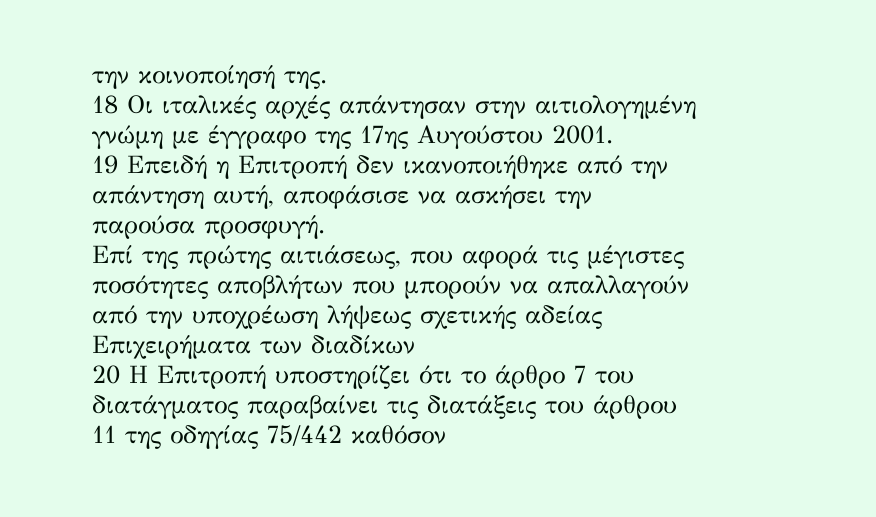την κοινοποίησή της.
18 Οι ιταλικές αρχές απάντησαν στην αιτιολογημένη γνώμη με έγγραφο της 17ης Αυγούστου 2001.
19 Επειδή η Επιτροπή δεν ικανοποιήθηκε από την απάντηση αυτή, αποφάσισε να ασκήσει την παρούσα προσφυγή.
Επί της πρώτης αιτιάσεως, που αφορά τις μέγιστες ποσότητες αποβλήτων που μπορούν να απαλλαγούν από την υποχρέωση λήψεως σχετικής αδείας
Επιχειρήματα των διαδίκων
20 Η Επιτροπή υποστηρίζει ότι το άρθρο 7 του διατάγματος παραβαίνει τις διατάξεις του άρθρου 11 της οδηγίας 75/442 καθόσον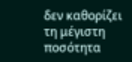δεν καθορίζει τη μέγιστη ποσότητα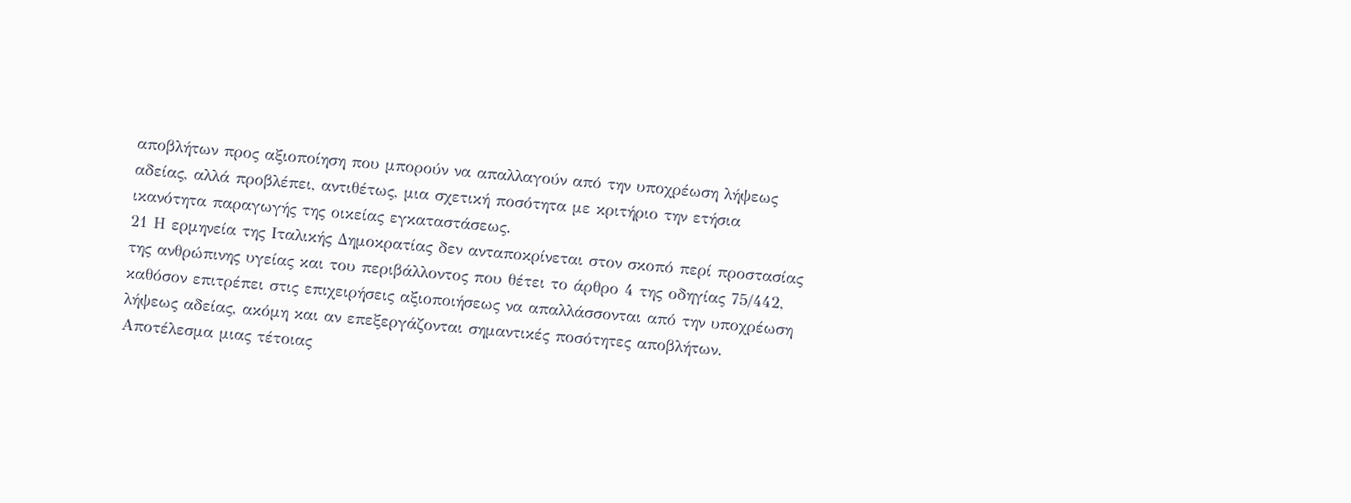αποβλήτων προς αξιοποίηση που μπορούν να απαλλαγούν από την υποχρέωση λήψεως αδείας, αλλά προβλέπει, αντιθέτως, μια σχετική ποσότητα με κριτήριο την ετήσια ικανότητα παραγωγής της οικείας εγκαταστάσεως.
21 Η ερμηνεία της Ιταλικής Δημοκρατίας δεν ανταποκρίνεται στον σκοπό περί προστασίας της ανθρώπινης υγείας και του περιβάλλοντος που θέτει το άρθρο 4 της οδηγίας 75/442, καθόσον επιτρέπει στις επιχειρήσεις αξιοποιήσεως να απαλλάσσονται από την υποχρέωση λήψεως αδείας, ακόμη και αν επεξεργάζονται σημαντικές ποσότητες αποβλήτων. Αποτέλεσμα μιας τέτοιας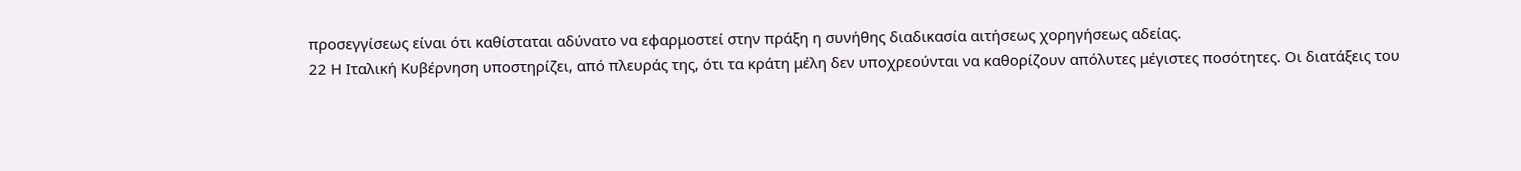προσεγγίσεως είναι ότι καθίσταται αδύνατο να εφαρμοστεί στην πράξη η συνήθης διαδικασία αιτήσεως χορηγήσεως αδείας.
22 Η Ιταλική Κυβέρνηση υποστηρίζει, από πλευράς της, ότι τα κράτη μέλη δεν υποχρεούνται να καθορίζουν απόλυτες μέγιστες ποσότητες. Οι διατάξεις του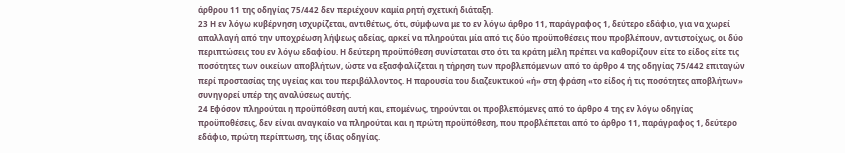άρθρου 11 της οδηγίας 75/442 δεν περιέχουν καμία ρητή σχετική διάταξη.
23 Η εν λόγω κυβέρνηση ισχυρίζεται, αντιθέτως, ότι, σύμφωνα με το εν λόγω άρθρο 11, παράγραφος 1, δεύτερο εδάφιο, για να χωρεί απαλλαγή από την υποχρέωση λήψεως αδείας, αρκεί να πληρούται μία από τις δύο προϋποθέσεις που προβλέπουν, αντιστοίχως, οι δύο περιπτώσεις του εν λόγω εδαφίου. Η δεύτερη προϋπόθεση συνίσταται στο ότι τα κράτη μέλη πρέπει να καθορίζουν είτε το είδος είτε τις ποσότητες των οικείων αποβλήτων, ώστε να εξασφαλίζεται η τήρηση των προβλεπόμενων από το άρθρο 4 της οδηγίας 75/442 επιταγών περί προστασίας της υγείας και του περιβάλλοντος. Η παρουσία του διαζευκτικού «ή» στη φράση «το είδος ή τις ποσότητες αποβλήτων» συνηγορεί υπέρ της αναλύσεως αυτής.
24 Εφόσον πληρούται η προϋπόθεση αυτή και, επομένως, τηρούνται οι προβλεπόμενες από το άρθρο 4 της εν λόγω οδηγίας προϋποθέσεις, δεν είναι αναγκαίο να πληρούται και η πρώτη προϋπόθεση, που προβλέπεται από το άρθρο 11, παράγραφος 1, δεύτερο εδάφιο, πρώτη περίπτωση, της ίδιας οδηγίας.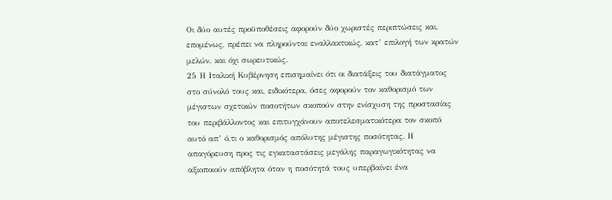Οι δύο αυτές προϋποθέσεις αφορούν δύο χωριστές περιπτώσεις και, επομένως, πρέπει να πληρούνται εναλλακτικώς, κατ’ επιλογή των κρατών μελών, και όχι σωρευτικώς.
25 Η Ιταλική Κυβέρνηση επισημαίνει ότι οι διατάξεις του διατάγματος στο σύνολό τους και, ειδικότερα, όσες αφορούν τον καθορισμό των μέγιστων σχετικών ποσοτήτων σκοπούν στην ενίσχυση της προστασίας του περιβάλλοντος και επιτυγχάνουν αποτελεσματικότερα τον σκοπό αυτό απ’ ό,τι ο καθορισμός απόλυτης μέγιστης ποσότητας. Η απαγόρευση προς τις εγκαταστάσεις μεγάλης παραγωγικότητας να αξιοποιούν απόβλητα όταν η ποσότητά τους υπερβαίνει ένα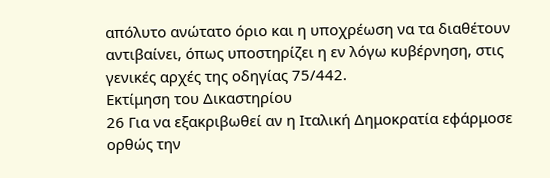απόλυτο ανώτατο όριο και η υποχρέωση να τα διαθέτουν αντιβαίνει, όπως υποστηρίζει η εν λόγω κυβέρνηση, στις γενικές αρχές της οδηγίας 75/442.
Εκτίμηση του Δικαστηρίου
26 Για να εξακριβωθεί αν η Ιταλική Δημοκρατία εφάρμοσε ορθώς την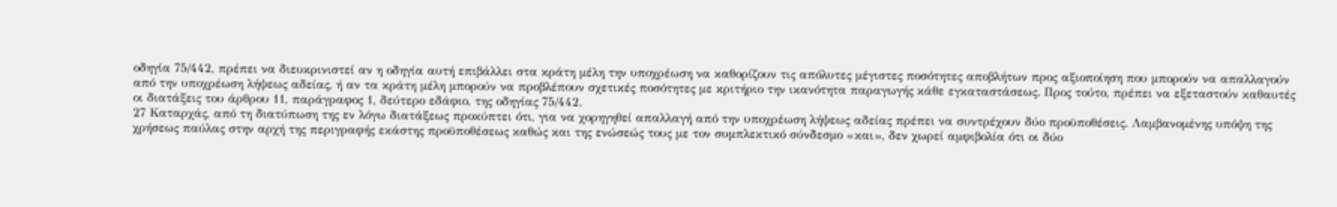οδηγία 75/442, πρέπει να διευκρινιστεί αν η οδηγία αυτή επιβάλλει στα κράτη μέλη την υποχρέωση να καθορίζουν τις απόλυτες μέγιστες ποσότητες αποβλήτων προς αξιοποίηση που μπορούν να απαλλαγούν από την υποχρέωση λήψεως αδείας, ή αν τα κράτη μέλη μπορούν να προβλέπουν σχετικές ποσότητες με κριτήριο την ικανότητα παραγωγής κάθε εγκαταστάσεως. Προς τούτο, πρέπει να εξεταστούν καθαυτές οι διατάξεις του άρθρου 11, παράγραφος 1, δεύτερο εδάφιο, της οδηγίας 75/442.
27 Καταρχάς, από τη διατύπωση της εν λόγω διατάξεως προκύπτει ότι, για να χορηγηθεί απαλλαγή από την υποχρέωση λήψεως αδείας πρέπει να συντρέχουν δύο προϋποθέσεις. Λαμβανομένης υπόψη της χρήσεως παύλας στην αρχή της περιγραφής εκάστης προϋποθέσεως καθώς και της ενώσεώς τους με τον συμπλεκτικό σύνδεσμο «και», δεν χωρεί αμφιβολία ότι οι δύο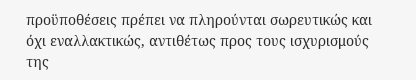προϋποθέσεις πρέπει να πληρούνται σωρευτικώς και όχι εναλλακτικώς, αντιθέτως προς τους ισχυρισμούς της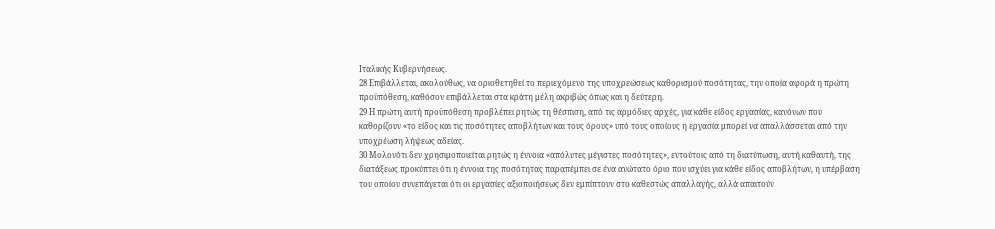Ιταλικής Κυβερνήσεως.
28 Επιβάλλεται, ακολούθως, να οριοθετηθεί το περιεχόμενο της υποχρεώσεως καθορισμού ποσότητας, την οποία αφορά η πρώτη προϋπόθεση, καθόσον επιβάλλεται στα κράτη μέλη ακριβώς όπως και η δεύτερη.
29 Η πρώτη αυτή προϋπόθεση προβλέπει ρητώς τη θέσπιση, από τις αρμόδιες αρχές, για κάθε είδος εργασίας, κανόνων που καθορίζουν «το είδος και τις ποσότητες αποβλήτων και τους όρους» υπό τους οποίους η εργασία μπορεί να απαλλάσσεται από την υποχρέωση λήψεως αδείας.
30 Μολονότι δεν χρησιμοποιείται ρητώς η έννοια «απόλυτες μέγιστες ποσότητες», εντούτοις από τη διατύπωση, αυτή καθαυτή, της διατάξεως προκύπτει ότι η έννοια της ποσότητας παραπέμπει σε ένα ανώτατο όριο που ισχύει για κάθε είδος αποβλήτων, η υπέρβαση του οποίου συνεπάγεται ότι οι εργασίες αξιοποιήσεως δεν εμπίπτουν στο καθεστώς απαλλαγής, αλλά απαιτούν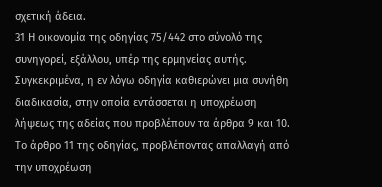σχετική άδεια.
31 Η οικονομία της οδηγίας 75/442 στο σύνολό της συνηγορεί, εξάλλου, υπέρ της ερμηνείας αυτής. Συγκεκριμένα, η εν λόγω οδηγία καθιερώνει μια συνήθη διαδικασία, στην οποία εντάσσεται η υποχρέωση λήψεως της αδείας που προβλέπουν τα άρθρα 9 και 10. Το άρθρο 11 της οδηγίας, προβλέποντας απαλλαγή από την υποχρέωση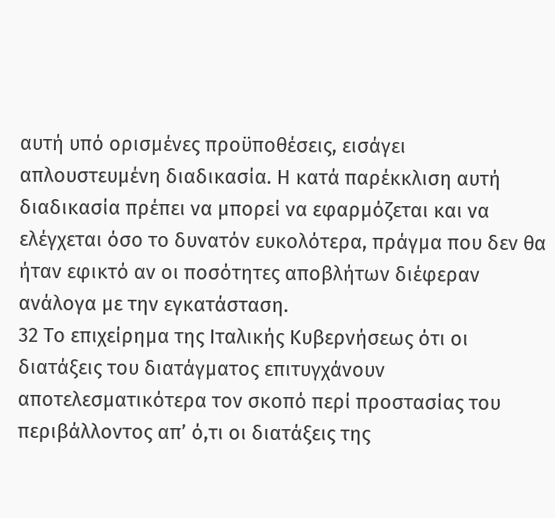αυτή υπό ορισμένες προϋποθέσεις, εισάγει απλουστευμένη διαδικασία. Η κατά παρέκκλιση αυτή διαδικασία πρέπει να μπορεί να εφαρμόζεται και να ελέγχεται όσο το δυνατόν ευκολότερα, πράγμα που δεν θα ήταν εφικτό αν οι ποσότητες αποβλήτων διέφεραν ανάλογα με την εγκατάσταση.
32 Το επιχείρημα της Ιταλικής Κυβερνήσεως ότι οι διατάξεις του διατάγματος επιτυγχάνουν αποτελεσματικότερα τον σκοπό περί προστασίας του περιβάλλοντος απ’ ό,τι οι διατάξεις της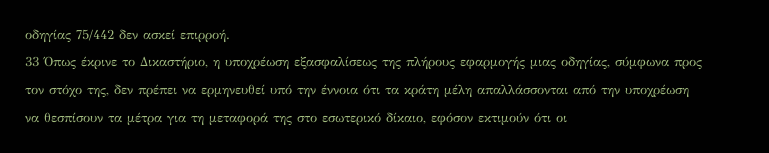οδηγίας 75/442 δεν ασκεί επιρροή.
33 Όπως έκρινε το Δικαστήριο, η υποχρέωση εξασφαλίσεως της πλήρους εφαρμογής μιας οδηγίας, σύμφωνα προς τον στόχο της, δεν πρέπει να ερμηνευθεί υπό την έννοια ότι τα κράτη μέλη απαλλάσσονται από την υποχρέωση να θεσπίσουν τα μέτρα για τη μεταφορά της στο εσωτερικό δίκαιο, εφόσον εκτιμούν ότι οι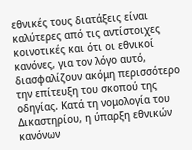εθνικές τους διατάξεις είναι καλύτερες από τις αντίστοιχες κοινοτικές και ότι οι εθνικοί κανόνες, για τον λόγο αυτό, διασφαλίζουν ακόμη περισσότερο την επίτευξη του σκοπού της οδηγίας. Κατά τη νομολογία του Δικαστηρίου, η ύπαρξη εθνικών κανόνων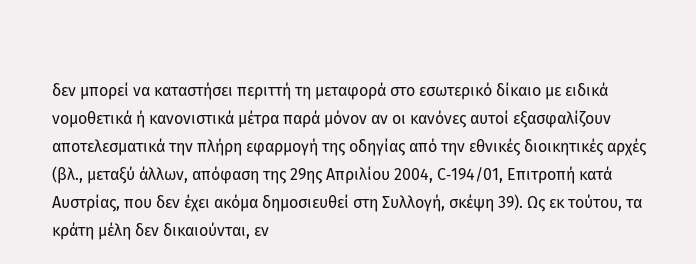δεν μπορεί να καταστήσει περιττή τη μεταφορά στο εσωτερικό δίκαιο με ειδικά νομοθετικά ή κανονιστικά μέτρα παρά μόνον αν οι κανόνες αυτοί εξασφαλίζουν αποτελεσματικά την πλήρη εφαρμογή της οδηγίας από την εθνικές διοικητικές αρχές (βλ., μεταξύ άλλων, απόφαση της 29ης Απριλίου 2004, C‑194/01, Επιτροπή κατά Αυστρίας, που δεν έχει ακόμα δημοσιευθεί στη Συλλογή, σκέψη 39). Ως εκ τούτου, τα κράτη μέλη δεν δικαιούνται, εν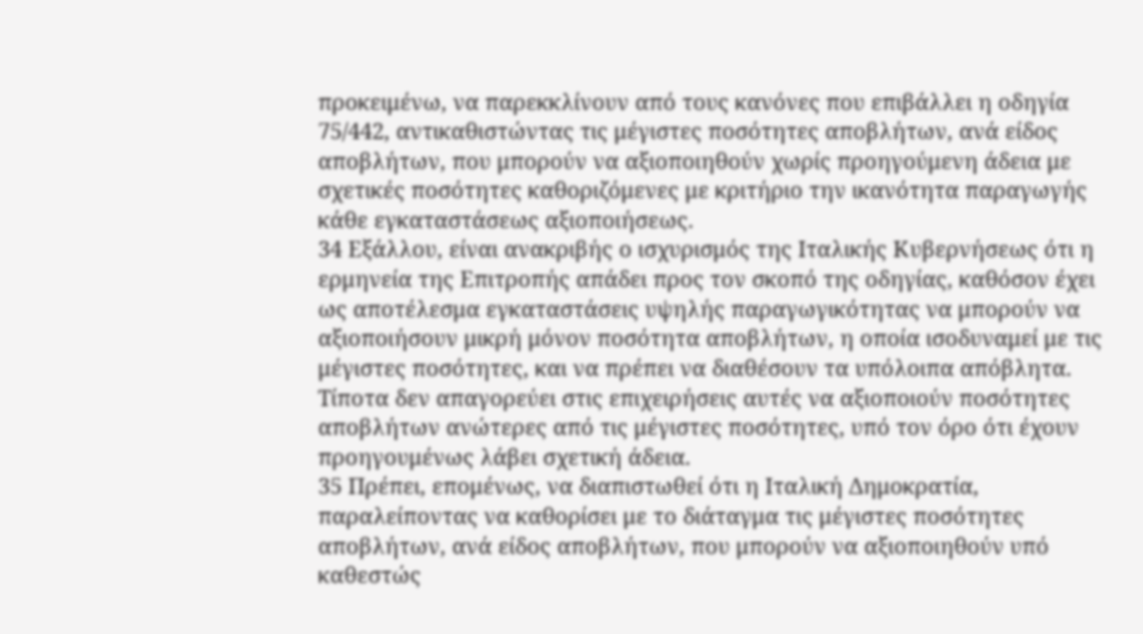προκειμένω, να παρεκκλίνουν από τους κανόνες που επιβάλλει η οδηγία 75/442, αντικαθιστώντας τις μέγιστες ποσότητες αποβλήτων, ανά είδος αποβλήτων, που μπορούν να αξιοποιηθούν χωρίς προηγούμενη άδεια με σχετικές ποσότητες καθοριζόμενες με κριτήριο την ικανότητα παραγωγής κάθε εγκαταστάσεως αξιοποιήσεως.
34 Εξάλλου, είναι ανακριβής ο ισχυρισμός της Ιταλικής Κυβερνήσεως ότι η ερμηνεία της Επιτροπής απάδει προς τον σκοπό της οδηγίας, καθόσον έχει ως αποτέλεσμα εγκαταστάσεις υψηλής παραγωγικότητας να μπορούν να αξιοποιήσουν μικρή μόνον ποσότητα αποβλήτων, η οποία ισοδυναμεί με τις μέγιστες ποσότητες, και να πρέπει να διαθέσουν τα υπόλοιπα απόβλητα. Τίποτα δεν απαγορεύει στις επιχειρήσεις αυτές να αξιοποιούν ποσότητες αποβλήτων ανώτερες από τις μέγιστες ποσότητες, υπό τον όρο ότι έχουν προηγουμένως λάβει σχετική άδεια.
35 Πρέπει, επομένως, να διαπιστωθεί ότι η Ιταλική Δημοκρατία, παραλείποντας να καθορίσει με το διάταγμα τις μέγιστες ποσότητες αποβλήτων, ανά είδος αποβλήτων, που μπορούν να αξιοποιηθούν υπό καθεστώς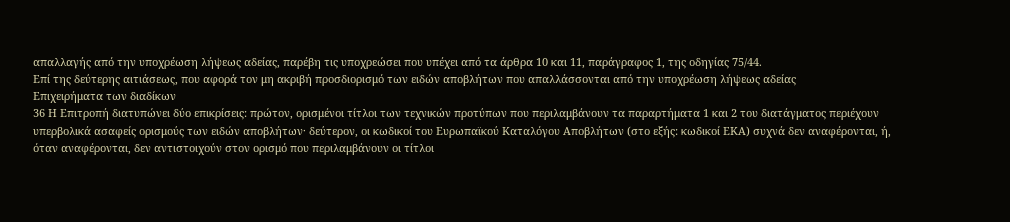απαλλαγής από την υποχρέωση λήψεως αδείας, παρέβη τις υποχρεώσει που υπέχει από τα άρθρα 10 και 11, παράγραφος 1, της οδηγίας 75/44.
Επί της δεύτερης αιτιάσεως, που αφορά τον μη ακριβή προσδιορισμό των ειδών αποβλήτων που απαλλάσσονται από την υποχρέωση λήψεως αδείας
Επιχειρήματα των διαδίκων
36 Η Επιτροπή διατυπώνει δύο επικρίσεις: πρώτον, ορισμένοι τίτλοι των τεχνικών προτύπων που περιλαμβάνουν τα παραρτήματα 1 και 2 του διατάγματος περιέχουν υπερβολικά ασαφείς ορισμούς των ειδών αποβλήτων· δεύτερον, οι κωδικοί του Ευρωπαϊκού Καταλόγου Αποβλήτων (στο εξής: κωδικοί ΕΚΑ) συχνά δεν αναφέρονται, ή, όταν αναφέρονται, δεν αντιστοιχούν στον ορισμό που περιλαμβάνουν οι τίτλοι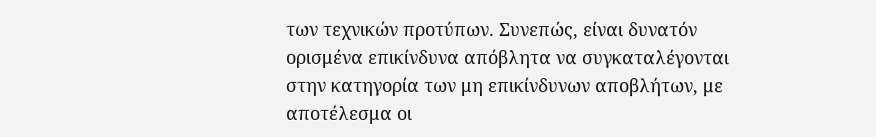των τεχνικών προτύπων. Συνεπώς, είναι δυνατόν ορισμένα επικίνδυνα απόβλητα να συγκαταλέγονται στην κατηγορία των μη επικίνδυνων αποβλήτων, με αποτέλεσμα οι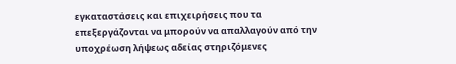εγκαταστάσεις και επιχειρήσεις που τα επεξεργάζονται να μπορούν να απαλλαγούν από την υποχρέωση λήψεως αδείας στηριζόμενες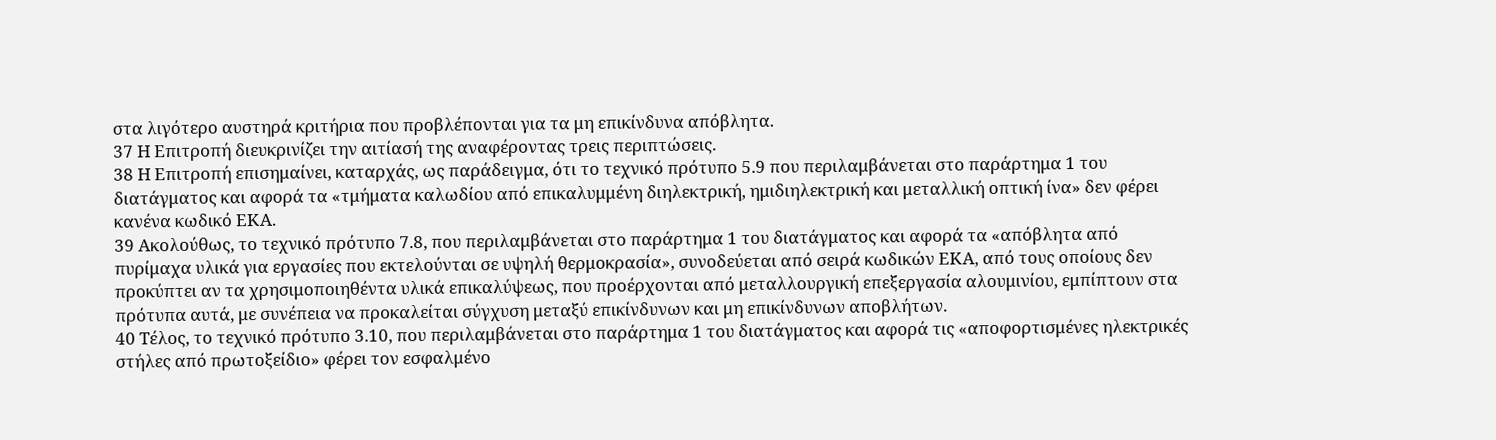στα λιγότερο αυστηρά κριτήρια που προβλέπονται για τα μη επικίνδυνα απόβλητα.
37 Η Επιτροπή διευκρινίζει την αιτίασή της αναφέροντας τρεις περιπτώσεις.
38 Η Επιτροπή επισημαίνει, καταρχάς, ως παράδειγμα, ότι το τεχνικό πρότυπο 5.9 που περιλαμβάνεται στο παράρτημα 1 του διατάγματος και αφορά τα «τμήματα καλωδίου από επικαλυμμένη διηλεκτρική, ημιδιηλεκτρική και μεταλλική οπτική ίνα» δεν φέρει κανένα κωδικό ΕΚΑ.
39 Ακολούθως, το τεχνικό πρότυπο 7.8, που περιλαμβάνεται στο παράρτημα 1 του διατάγματος και αφορά τα «απόβλητα από πυρίμαχα υλικά για εργασίες που εκτελούνται σε υψηλή θερμοκρασία», συνοδεύεται από σειρά κωδικών ΕΚΑ, από τους οποίους δεν προκύπτει αν τα χρησιμοποιηθέντα υλικά επικαλύψεως, που προέρχονται από μεταλλουργική επεξεργασία αλουμινίου, εμπίπτουν στα πρότυπα αυτά, με συνέπεια να προκαλείται σύγχυση μεταξύ επικίνδυνων και μη επικίνδυνων αποβλήτων.
40 Τέλος, το τεχνικό πρότυπο 3.10, που περιλαμβάνεται στο παράρτημα 1 του διατάγματος και αφορά τις «αποφορτισμένες ηλεκτρικές στήλες από πρωτοξείδιο» φέρει τον εσφαλμένο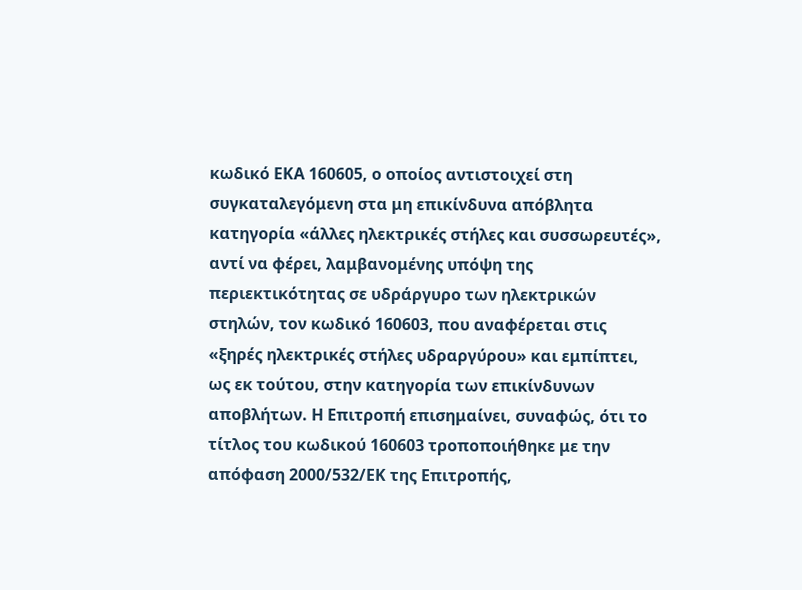κωδικό ΕΚΑ 160605, ο οποίος αντιστοιχεί στη συγκαταλεγόμενη στα μη επικίνδυνα απόβλητα κατηγορία «άλλες ηλεκτρικές στήλες και συσσωρευτές», αντί να φέρει, λαμβανομένης υπόψη της περιεκτικότητας σε υδράργυρο των ηλεκτρικών στηλών, τον κωδικό 160603, που αναφέρεται στις «ξηρές ηλεκτρικές στήλες υδραργύρου» και εμπίπτει, ως εκ τούτου, στην κατηγορία των επικίνδυνων αποβλήτων. Η Επιτροπή επισημαίνει, συναφώς, ότι το τίτλος του κωδικού 160603 τροποποιήθηκε με την απόφαση 2000/532/ΕΚ της Επιτροπής,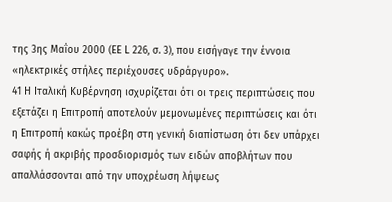της 3ης Μαΐου 2000 (ΕΕ L 226, σ. 3), που εισήγαγε την έννοια «ηλεκτρικές στήλες περιέχουσες υδράργυρο».
41 Η Ιταλική Κυβέρνηση ισχυρίζεται ότι οι τρεις περιπτώσεις που εξετάζει η Επιτροπή αποτελούν μεμονωμένες περιπτώσεις και ότι η Επιτροπή κακώς προέβη στη γενική διαπίστωση ότι δεν υπάρχει σαφής ή ακριβής προσδιορισμός των ειδών αποβλήτων που απαλλάσσονται από την υποχρέωση λήψεως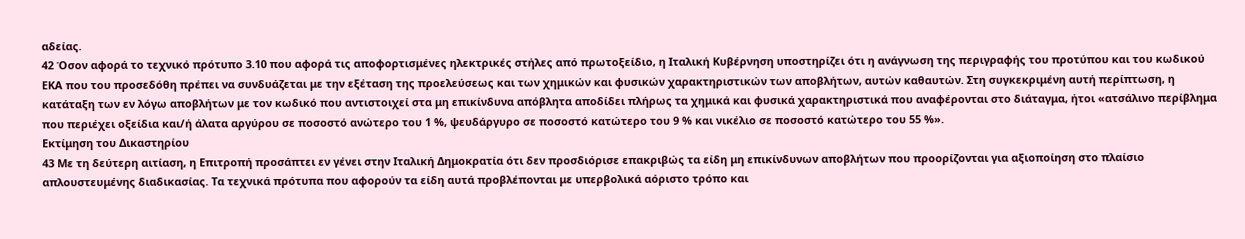αδείας.
42 Όσον αφορά το τεχνικό πρότυπο 3.10 που αφορά τις αποφορτισμένες ηλεκτρικές στήλες από πρωτοξείδιο, η Ιταλική Κυβέρνηση υποστηρίζει ότι η ανάγνωση της περιγραφής του προτύπου και του κωδικού ΕΚΑ που του προσεδόθη πρέπει να συνδυάζεται με την εξέταση της προελεύσεως και των χημικών και φυσικών χαρακτηριστικών των αποβλήτων, αυτών καθαυτών. Στη συγκεκριμένη αυτή περίπτωση, η κατάταξη των εν λόγω αποβλήτων με τον κωδικό που αντιστοιχεί στα μη επικίνδυνα απόβλητα αποδίδει πλήρως τα χημικά και φυσικά χαρακτηριστικά που αναφέρονται στο διάταγμα, ήτοι «ατσάλινο περίβλημα που περιέχει οξείδια και/ή άλατα αργύρου σε ποσοστό ανώτερο του 1 %, ψευδάργυρο σε ποσοστό κατώτερο του 9 % και νικέλιο σε ποσοστό κατώτερο του 55 %».
Εκτίμηση του Δικαστηρίου
43 Με τη δεύτερη αιτίαση, η Επιτροπή προσάπτει εν γένει στην Ιταλική Δημοκρατία ότι δεν προσδιόρισε επακριβώς τα είδη μη επικίνδυνων αποβλήτων που προορίζονται για αξιοποίηση στο πλαίσιο απλουστευμένης διαδικασίας. Τα τεχνικά πρότυπα που αφορούν τα είδη αυτά προβλέπονται με υπερβολικά αόριστο τρόπο και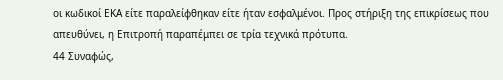οι κωδικοί ΕΚΑ είτε παραλείφθηκαν είτε ήταν εσφαλμένοι. Προς στήριξη της επικρίσεως που απευθύνει, η Επιτροπή παραπέμπει σε τρία τεχνικά πρότυπα.
44 Συναφώς,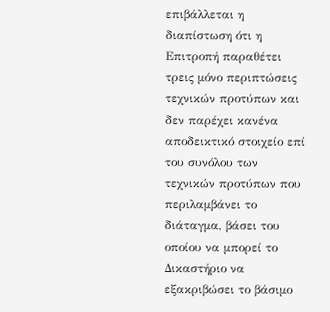επιβάλλεται η διαπίστωση ότι η Επιτροπή παραθέτει τρεις μόνο περιπτώσεις τεχνικών προτύπων και δεν παρέχει κανένα αποδεικτικό στοιχείο επί του συνόλου των τεχνικών προτύπων που περιλαμβάνει το διάταγμα, βάσει του οποίου να μπορεί το Δικαστήριο να εξακριβώσει το βάσιμο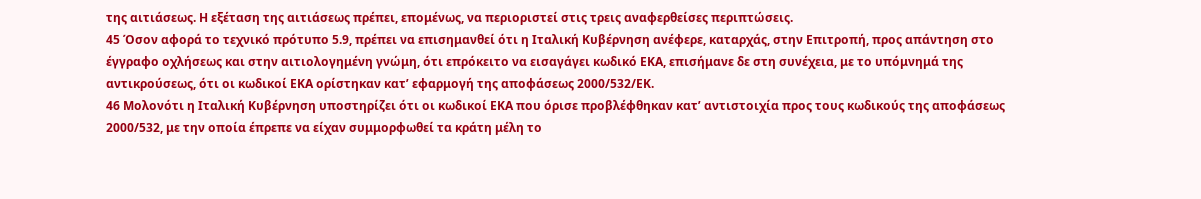της αιτιάσεως. Η εξέταση της αιτιάσεως πρέπει, επομένως, να περιοριστεί στις τρεις αναφερθείσες περιπτώσεις.
45 Όσον αφορά το τεχνικό πρότυπο 5.9, πρέπει να επισημανθεί ότι η Ιταλική Κυβέρνηση ανέφερε, καταρχάς, στην Επιτροπή, προς απάντηση στο έγγραφο οχλήσεως και στην αιτιολογημένη γνώμη, ότι επρόκειτο να εισαγάγει κωδικό ΕΚΑ, επισήμανε δε στη συνέχεια, με το υπόμνημά της αντικρούσεως, ότι οι κωδικοί ΕΚΑ ορίστηκαν κατ’ εφαρμογή της αποφάσεως 2000/532/ΕΚ.
46 Μολονότι η Ιταλική Κυβέρνηση υποστηρίζει ότι οι κωδικοί ΕΚΑ που όρισε προβλέφθηκαν κατ’ αντιστοιχία προς τους κωδικούς της αποφάσεως 2000/532, με την οποία έπρεπε να είχαν συμμορφωθεί τα κράτη μέλη το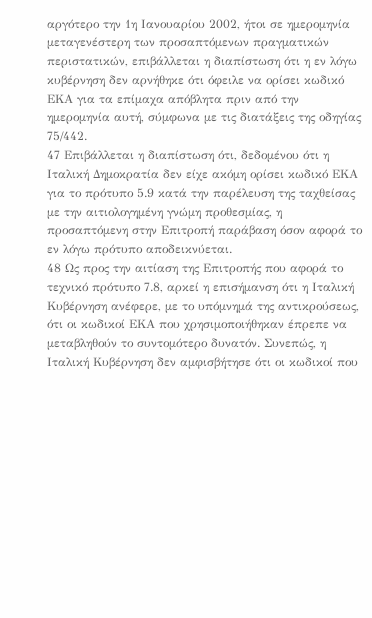αργότερο την 1η Ιανουαρίου 2002, ήτοι σε ημερομηνία μεταγενέστερη των προσαπτόμενων πραγματικών περιστατικών, επιβάλλεται η διαπίστωση ότι η εν λόγω κυβέρνηση δεν αρνήθηκε ότι όφειλε να ορίσει κωδικό ΕΚΑ για τα επίμαχα απόβλητα πριν από την ημερομηνία αυτή, σύμφωνα με τις διατάξεις της οδηγίας 75/442.
47 Επιβάλλεται η διαπίστωση ότι, δεδομένου ότι η Ιταλική Δημοκρατία δεν είχε ακόμη ορίσει κωδικό ΕΚΑ για το πρότυπο 5.9 κατά την παρέλευση της ταχθείσας με την αιτιολογημένη γνώμη προθεσμίας, η προσαπτόμενη στην Επιτροπή παράβαση όσον αφορά το εν λόγω πρότυπο αποδεικνύεται.
48 Ως προς την αιτίαση της Επιτροπής που αφορά το τεχνικό πρότυπο 7.8, αρκεί η επισήμανση ότι η Ιταλική Κυβέρνηση ανέφερε, με το υπόμνημά της αντικρούσεως, ότι οι κωδικοί ΕΚΑ που χρησιμοποιήθηκαν έπρεπε να μεταβληθούν το συντομότερο δυνατόν. Συνεπώς, η Ιταλική Κυβέρνηση δεν αμφισβήτησε ότι οι κωδικοί που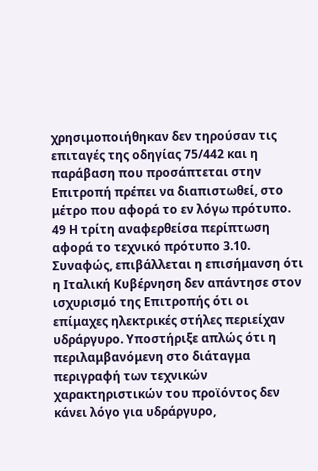χρησιμοποιήθηκαν δεν τηρούσαν τις επιταγές της οδηγίας 75/442 και η παράβαση που προσάπτεται στην Επιτροπή πρέπει να διαπιστωθεί, στο μέτρο που αφορά το εν λόγω πρότυπο.
49 Η τρίτη αναφερθείσα περίπτωση αφορά το τεχνικό πρότυπο 3.10. Συναφώς, επιβάλλεται η επισήμανση ότι η Ιταλική Κυβέρνηση δεν απάντησε στον ισχυρισμό της Επιτροπής ότι οι επίμαχες ηλεκτρικές στήλες περιείχαν υδράργυρο. Υποστήριξε απλώς ότι η περιλαμβανόμενη στο διάταγμα περιγραφή των τεχνικών χαρακτηριστικών του προϊόντος δεν κάνει λόγο για υδράργυρο,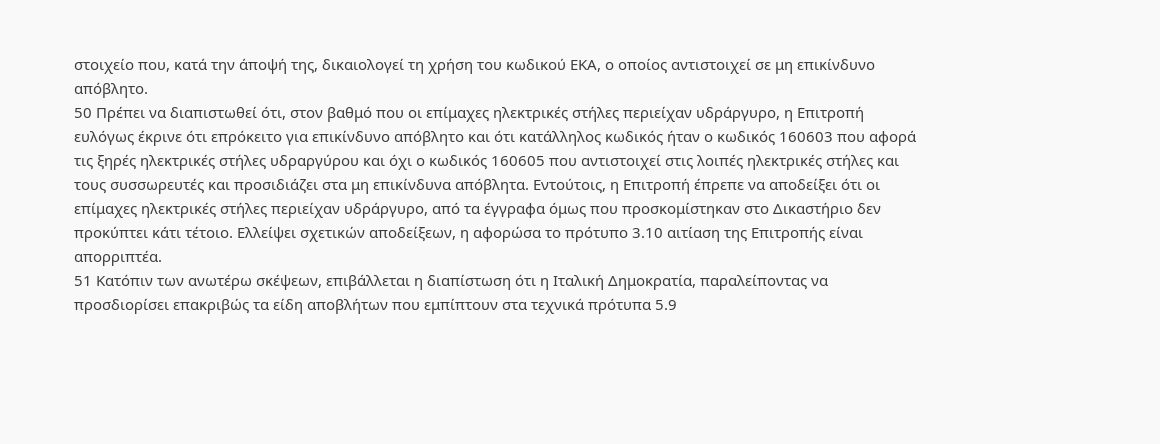στοιχείο που, κατά την άποψή της, δικαιολογεί τη χρήση του κωδικού ΕΚΑ, ο οποίος αντιστοιχεί σε μη επικίνδυνο απόβλητο.
50 Πρέπει να διαπιστωθεί ότι, στον βαθμό που οι επίμαχες ηλεκτρικές στήλες περιείχαν υδράργυρο, η Επιτροπή ευλόγως έκρινε ότι επρόκειτο για επικίνδυνο απόβλητο και ότι κατάλληλος κωδικός ήταν ο κωδικός 160603 που αφορά τις ξηρές ηλεκτρικές στήλες υδραργύρου και όχι ο κωδικός 160605 που αντιστοιχεί στις λοιπές ηλεκτρικές στήλες και τους συσσωρευτές και προσιδιάζει στα μη επικίνδυνα απόβλητα. Εντούτοις, η Επιτροπή έπρεπε να αποδείξει ότι οι επίμαχες ηλεκτρικές στήλες περιείχαν υδράργυρο, από τα έγγραφα όμως που προσκομίστηκαν στο Δικαστήριο δεν προκύπτει κάτι τέτοιο. Ελλείψει σχετικών αποδείξεων, η αφορώσα το πρότυπο 3.10 αιτίαση της Επιτροπής είναι απορριπτέα.
51 Κατόπιν των ανωτέρω σκέψεων, επιβάλλεται η διαπίστωση ότι η Ιταλική Δημοκρατία, παραλείποντας να προσδιορίσει επακριβώς τα είδη αποβλήτων που εμπίπτουν στα τεχνικά πρότυπα 5.9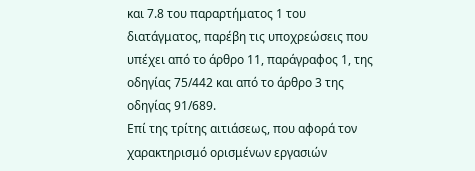και 7.8 του παραρτήματος 1 του διατάγματος, παρέβη τις υποχρεώσεις που υπέχει από το άρθρο 11, παράγραφος 1, της οδηγίας 75/442 και από το άρθρο 3 της οδηγίας 91/689.
Επί της τρίτης αιτιάσεως, που αφορά τον χαρακτηρισμό ορισμένων εργασιών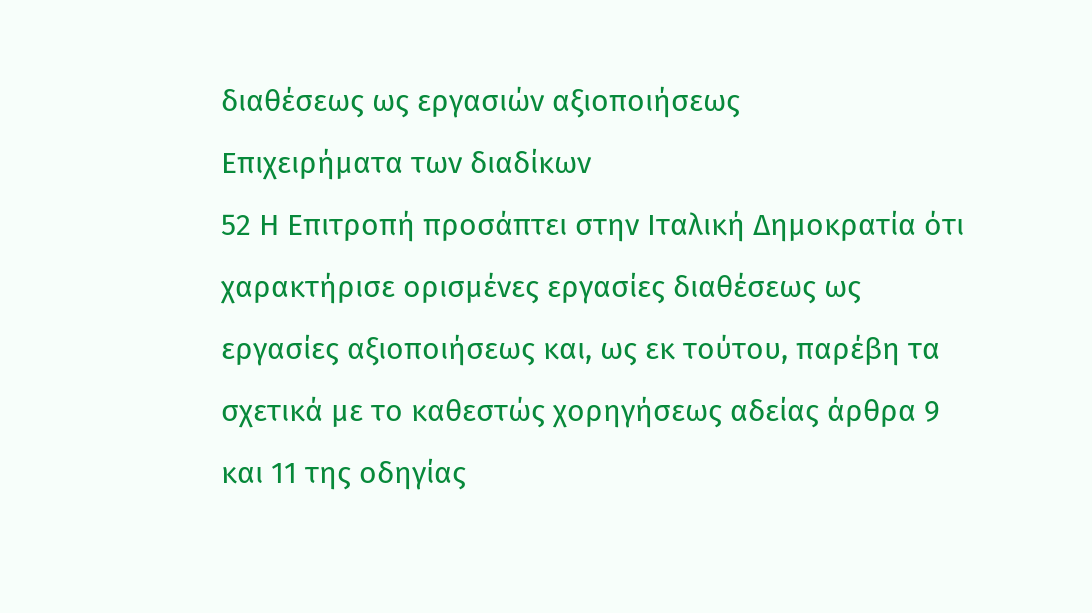διαθέσεως ως εργασιών αξιοποιήσεως
Επιχειρήματα των διαδίκων
52 Η Επιτροπή προσάπτει στην Ιταλική Δημοκρατία ότι χαρακτήρισε ορισμένες εργασίες διαθέσεως ως εργασίες αξιοποιήσεως και, ως εκ τούτου, παρέβη τα σχετικά με το καθεστώς χορηγήσεως αδείας άρθρα 9 και 11 της οδηγίας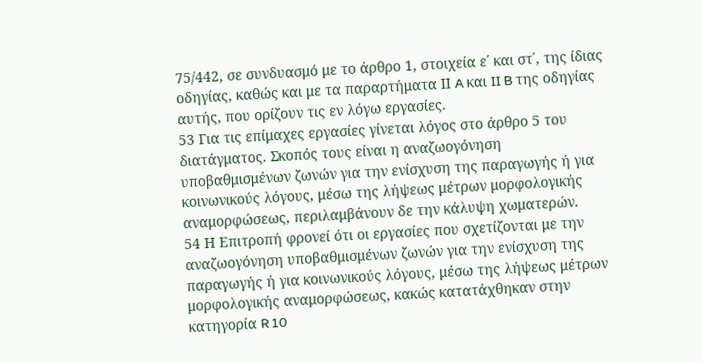75/442, σε συνδυασμό με το άρθρο 1, στοιχεία ε΄ και στ΄, της ίδιας οδηγίας, καθώς και με τα παραρτήματα ΙΙ A και II B της οδηγίας αυτής, που ορίζουν τις εν λόγω εργασίες.
53 Για τις επίμαχες εργασίες γίνεται λόγος στο άρθρο 5 του διατάγματος. Σκοπός τους είναι η αναζωογόνηση υποβαθμισμένων ζωνών για την ενίσχυση της παραγωγής ή για κοινωνικούς λόγους, μέσω της λήψεως μέτρων μορφολογικής αναμορφώσεως, περιλαμβάνουν δε την κάλυψη χωματερών.
54 Η Επιτροπή φρονεί ότι οι εργασίες που σχετίζονται με την αναζωογόνηση υποβαθμισμένων ζωνών για την ενίσχυση της παραγωγής ή για κοινωνικούς λόγους, μέσω της λήψεως μέτρων μορφολογικής αναμορφώσεως, κακώς κατατάχθηκαν στην κατηγορία R 10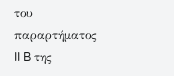του παραρτήματος II B της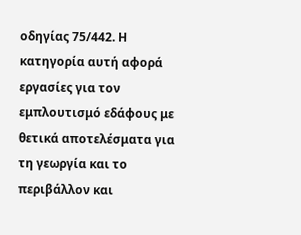οδηγίας 75/442. Η κατηγορία αυτή αφορά εργασίες για τον εμπλουτισμό εδάφους με θετικά αποτελέσματα για τη γεωργία και το περιβάλλον και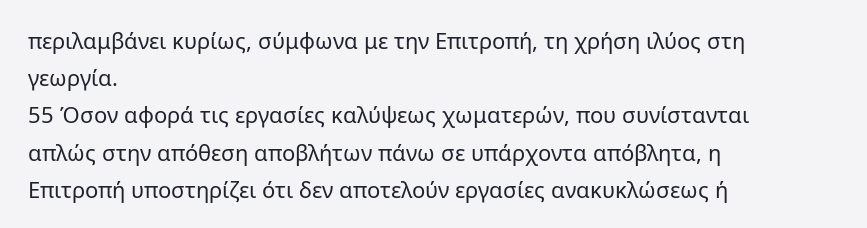περιλαμβάνει κυρίως, σύμφωνα με την Επιτροπή, τη χρήση ιλύος στη γεωργία.
55 Όσον αφορά τις εργασίες καλύψεως χωματερών, που συνίστανται απλώς στην απόθεση αποβλήτων πάνω σε υπάρχοντα απόβλητα, η Επιτροπή υποστηρίζει ότι δεν αποτελούν εργασίες ανακυκλώσεως ή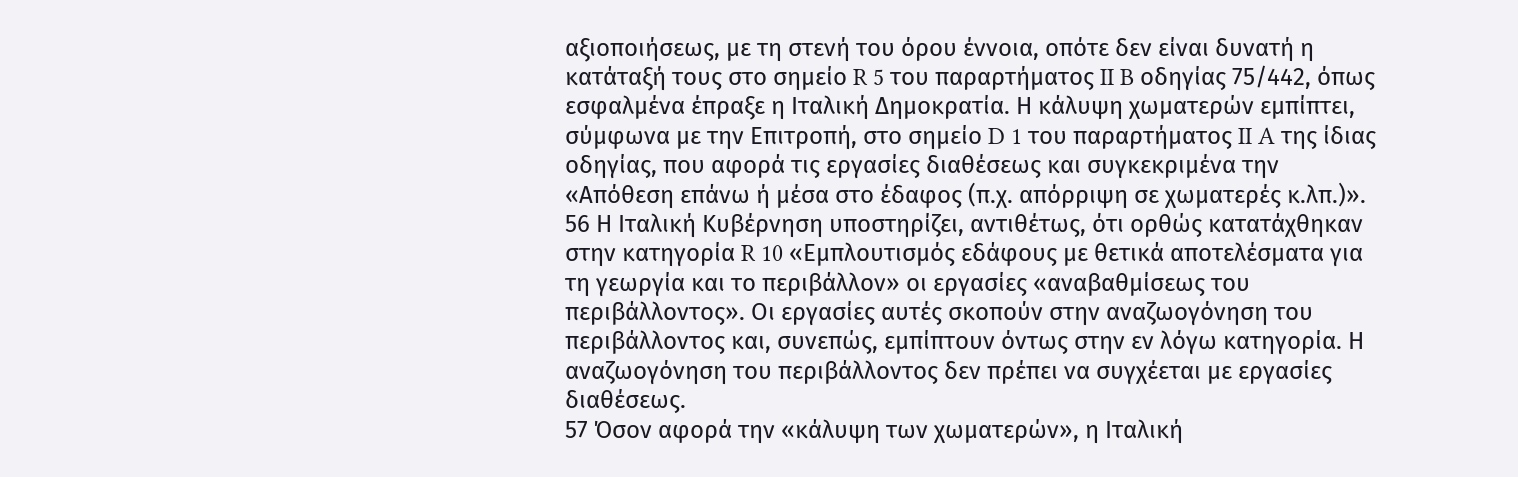αξιοποιήσεως, με τη στενή του όρου έννοια, οπότε δεν είναι δυνατή η κατάταξή τους στο σημείο R 5 του παραρτήματος II B οδηγίας 75/442, όπως εσφαλμένα έπραξε η Ιταλική Δημοκρατία. Η κάλυψη χωματερών εμπίπτει, σύμφωνα με την Επιτροπή, στο σημείο D 1 του παραρτήματος II A της ίδιας οδηγίας, που αφορά τις εργασίες διαθέσεως και συγκεκριμένα την «Απόθεση επάνω ή μέσα στο έδαφος (π.χ. απόρριψη σε χωματερές κ.λπ.)».
56 Η Ιταλική Κυβέρνηση υποστηρίζει, αντιθέτως, ότι ορθώς κατατάχθηκαν στην κατηγορία R 10 «Εμπλουτισμός εδάφους με θετικά αποτελέσματα για τη γεωργία και το περιβάλλον» οι εργασίες «αναβαθμίσεως του περιβάλλοντος». Οι εργασίες αυτές σκοπούν στην αναζωογόνηση του περιβάλλοντος και, συνεπώς, εμπίπτουν όντως στην εν λόγω κατηγορία. Η αναζωογόνηση του περιβάλλοντος δεν πρέπει να συγχέεται με εργασίες διαθέσεως.
57 Όσον αφορά την «κάλυψη των χωματερών», η Ιταλική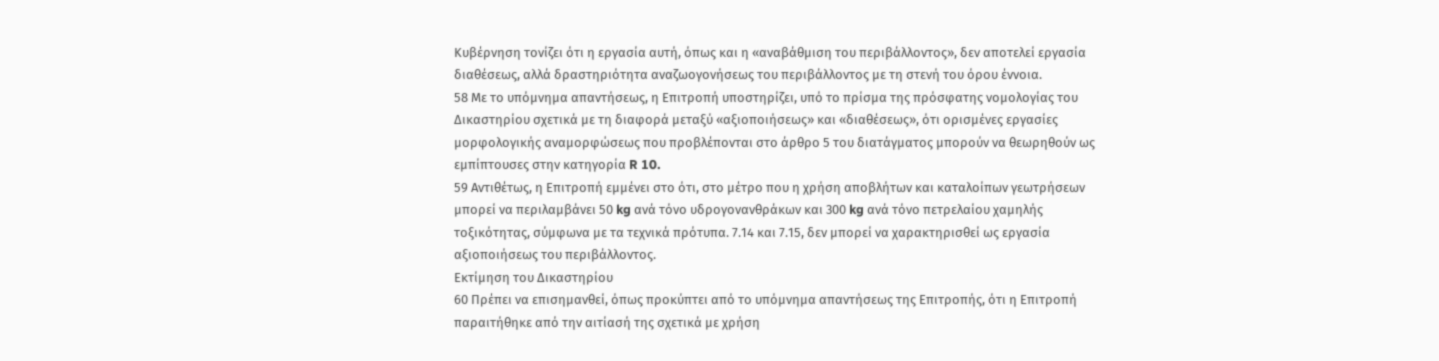Κυβέρνηση τονίζει ότι η εργασία αυτή, όπως και η «αναβάθμιση του περιβάλλοντος», δεν αποτελεί εργασία διαθέσεως, αλλά δραστηριότητα αναζωογονήσεως του περιβάλλοντος με τη στενή του όρου έννοια.
58 Με το υπόμνημα απαντήσεως, η Επιτροπή υποστηρίζει, υπό το πρίσμα της πρόσφατης νομολογίας του Δικαστηρίου σχετικά με τη διαφορά μεταξύ «αξιοποιήσεως» και «διαθέσεως», ότι ορισμένες εργασίες μορφολογικής αναμορφώσεως που προβλέπονται στο άρθρο 5 του διατάγματος μπορούν να θεωρηθούν ως εμπίπτουσες στην κατηγορία R 10.
59 Αντιθέτως, η Επιτροπή εμμένει στο ότι, στο μέτρο που η χρήση αποβλήτων και καταλοίπων γεωτρήσεων μπορεί να περιλαμβάνει 50 kg ανά τόνο υδρογονανθράκων και 300 kg ανά τόνο πετρελαίου χαμηλής τοξικότητας, σύμφωνα με τα τεχνικά πρότυπα. 7.14 και 7.15, δεν μπορεί να χαρακτηρισθεί ως εργασία αξιοποιήσεως του περιβάλλοντος.
Εκτίμηση του Δικαστηρίου
60 Πρέπει να επισημανθεί, όπως προκύπτει από το υπόμνημα απαντήσεως της Επιτροπής, ότι η Επιτροπή παραιτήθηκε από την αιτίασή της σχετικά με χρήση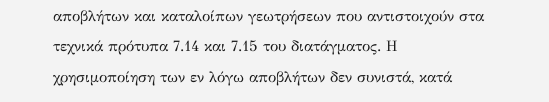αποβλήτων και καταλοίπων γεωτρήσεων που αντιστοιχούν στα τεχνικά πρότυπα 7.14 και 7.15 του διατάγματος. Η χρησιμοποίηση των εν λόγω αποβλήτων δεν συνιστά, κατά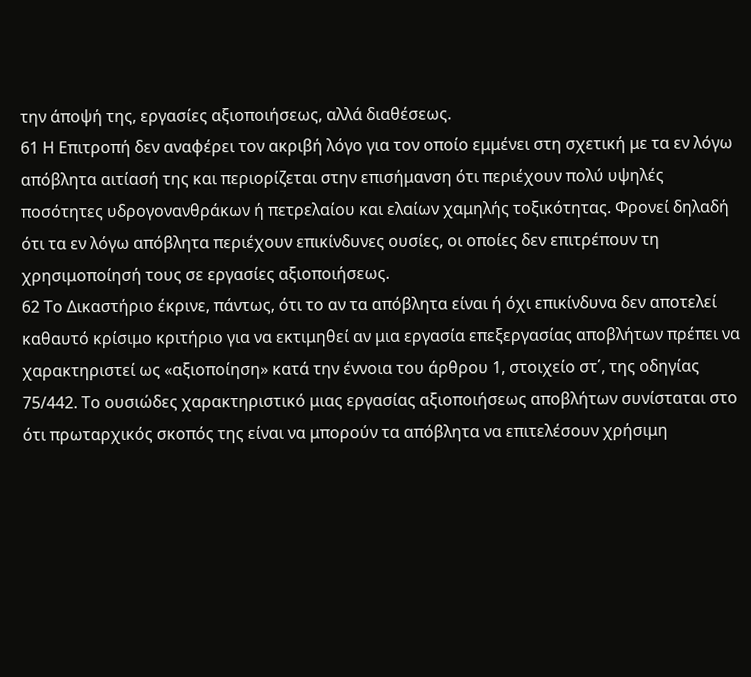την άποψή της, εργασίες αξιοποιήσεως, αλλά διαθέσεως.
61 Η Επιτροπή δεν αναφέρει τον ακριβή λόγο για τον οποίο εμμένει στη σχετική με τα εν λόγω απόβλητα αιτίασή της και περιορίζεται στην επισήμανση ότι περιέχουν πολύ υψηλές ποσότητες υδρογονανθράκων ή πετρελαίου και ελαίων χαμηλής τοξικότητας. Φρονεί δηλαδή ότι τα εν λόγω απόβλητα περιέχουν επικίνδυνες ουσίες, οι οποίες δεν επιτρέπουν τη χρησιμοποίησή τους σε εργασίες αξιοποιήσεως.
62 Το Δικαστήριο έκρινε, πάντως, ότι το αν τα απόβλητα είναι ή όχι επικίνδυνα δεν αποτελεί καθαυτό κρίσιμο κριτήριο για να εκτιμηθεί αν μια εργασία επεξεργασίας αποβλήτων πρέπει να χαρακτηριστεί ως «αξιοποίηση» κατά την έννοια του άρθρου 1, στοιχείο στ΄, της οδηγίας 75/442. Το ουσιώδες χαρακτηριστικό μιας εργασίας αξιοποιήσεως αποβλήτων συνίσταται στο ότι πρωταρχικός σκοπός της είναι να μπορούν τα απόβλητα να επιτελέσουν χρήσιμη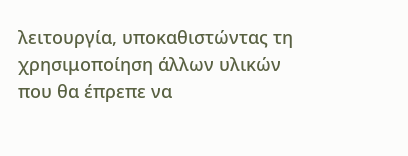λειτουργία, υποκαθιστώντας τη χρησιμοποίηση άλλων υλικών που θα έπρεπε να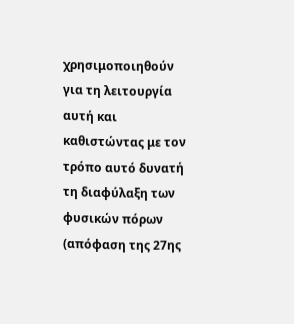χρησιμοποιηθούν για τη λειτουργία αυτή και καθιστώντας με τον τρόπο αυτό δυνατή τη διαφύλαξη των φυσικών πόρων (απόφαση της 27ης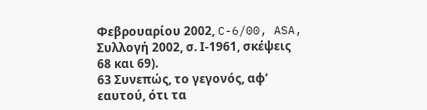Φεβρουαρίου 2002, C-6/00, ASA, Συλλογή 2002, σ. Ι-1961, σκέψεις 68 και 69).
63 Συνεπώς, το γεγονός, αφ’ εαυτού, ότι τα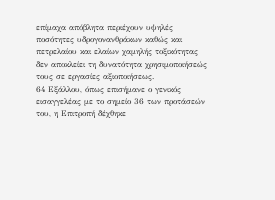επίμαχα απόβλητα περιέχουν υψηλές ποσότητες υδρογονανθράκων καθώς και πετρελαίου και ελαίων χαμηλής τοξικότητας δεν αποκλείει τη δυνατότητα χρησιμοποιήσεώς τους σε εργασίες αξιοποιήσεως.
64 Εξάλλου, όπως επισήμανε ο γενικός εισαγγελέας με το σημείο 36 των προτάσεών του, η Επιτροπή δέχθηκε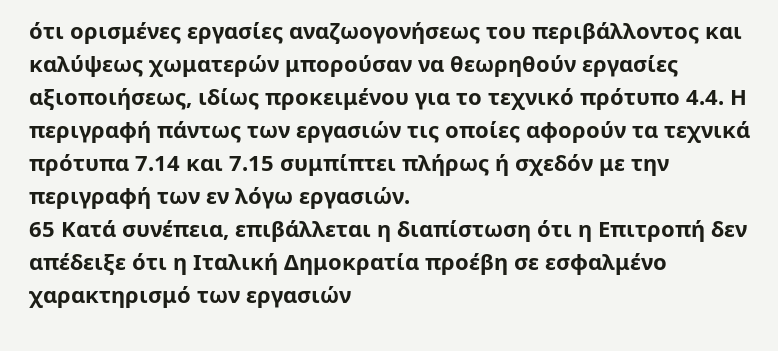ότι ορισμένες εργασίες αναζωογονήσεως του περιβάλλοντος και καλύψεως χωματερών μπορούσαν να θεωρηθούν εργασίες αξιοποιήσεως, ιδίως προκειμένου για το τεχνικό πρότυπο 4.4. Η περιγραφή πάντως των εργασιών τις οποίες αφορούν τα τεχνικά πρότυπα 7.14 και 7.15 συμπίπτει πλήρως ή σχεδόν με την περιγραφή των εν λόγω εργασιών.
65 Κατά συνέπεια, επιβάλλεται η διαπίστωση ότι η Επιτροπή δεν απέδειξε ότι η Ιταλική Δημοκρατία προέβη σε εσφαλμένο χαρακτηρισμό των εργασιών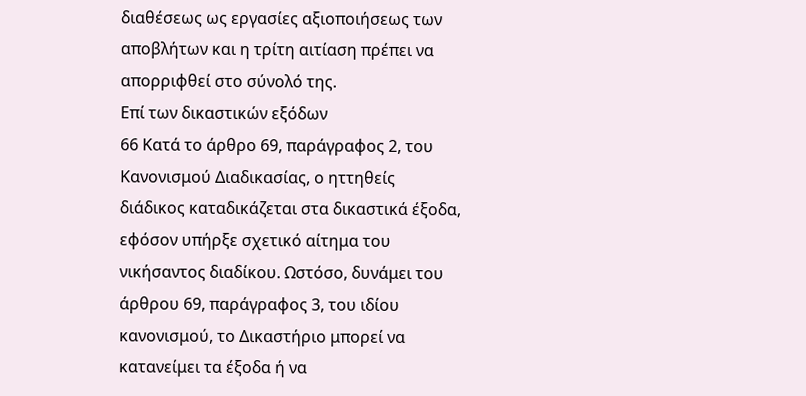διαθέσεως ως εργασίες αξιοποιήσεως των αποβλήτων και η τρίτη αιτίαση πρέπει να απορριφθεί στο σύνολό της.
Επί των δικαστικών εξόδων
66 Κατά το άρθρο 69, παράγραφος 2, του Κανονισμού Διαδικασίας, ο ηττηθείς διάδικος καταδικάζεται στα δικαστικά έξοδα, εφόσον υπήρξε σχετικό αίτημα του νικήσαντος διαδίκου. Ωστόσο, δυνάμει του άρθρου 69, παράγραφος 3, του ιδίου κανονισμού, το Δικαστήριο μπορεί να κατανείμει τα έξοδα ή να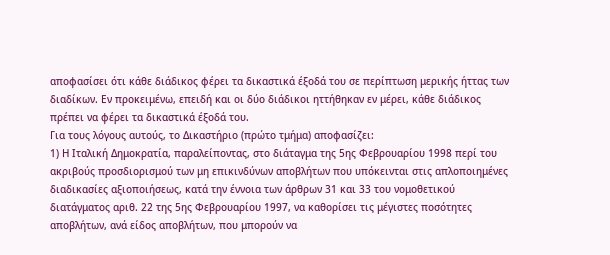αποφασίσει ότι κάθε διάδικος φέρει τα δικαστικά έξοδά του σε περίπτωση μερικής ήττας των διαδίκων. Εν προκειμένω, επειδή και οι δύο διάδικοι ηττήθηκαν εν μέρει, κάθε διάδικος πρέπει να φέρει τα δικαστικά έξοδά του.
Για τους λόγους αυτούς, το Δικαστήριο (πρώτο τμήμα) αποφασίζει:
1) Η Ιταλική Δημοκρατία, παραλείποντας, στο διάταγμα της 5ης Φεβρουαρίου 1998 περί του ακριβούς προσδιορισμού των μη επικινδύνων αποβλήτων που υπόκεινται στις απλοποιημένες διαδικασίες αξιοποιήσεως, κατά την έννοια των άρθρων 31 και 33 του νομοθετικού διατάγματος αριθ. 22 της 5ης Φεβρουαρίου 1997, να καθορίσει τις μέγιστες ποσότητες αποβλήτων, ανά είδος αποβλήτων, που μπορούν να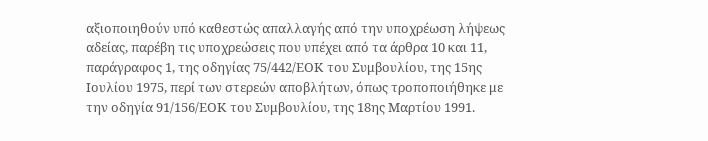αξιοποιηθούν υπό καθεστώς απαλλαγής από την υποχρέωση λήψεως αδείας, παρέβη τις υποχρεώσεις που υπέχει από τα άρθρα 10 και 11, παράγραφος 1, της οδηγίας 75/442/ΕΟΚ του Συμβουλίου, της 15ης Ιουλίου 1975, περί των στερεών αποβλήτων, όπως τροποποιήθηκε με την οδηγία 91/156/ΕΟΚ του Συμβουλίου, της 18ης Μαρτίου 1991.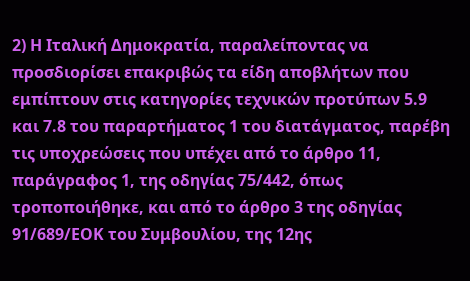2) Η Ιταλική Δημοκρατία, παραλείποντας να προσδιορίσει επακριβώς τα είδη αποβλήτων που εμπίπτουν στις κατηγορίες τεχνικών προτύπων 5.9 και 7.8 του παραρτήματος 1 του διατάγματος, παρέβη τις υποχρεώσεις που υπέχει από το άρθρο 11, παράγραφος 1, της οδηγίας 75/442, όπως τροποποιήθηκε, και από το άρθρο 3 της οδηγίας 91/689/ΕΟΚ του Συμβουλίου, της 12ης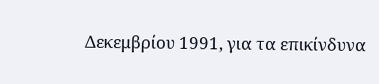Δεκεμβρίου 1991, για τα επικίνδυνα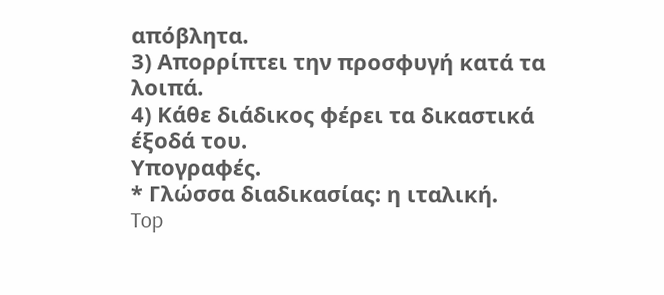απόβλητα.
3) Απορρίπτει την προσφυγή κατά τα λοιπά.
4) Κάθε διάδικος φέρει τα δικαστικά έξοδά του.
Υπογραφές.
* Γλώσσα διαδικασίας: η ιταλική.
Top